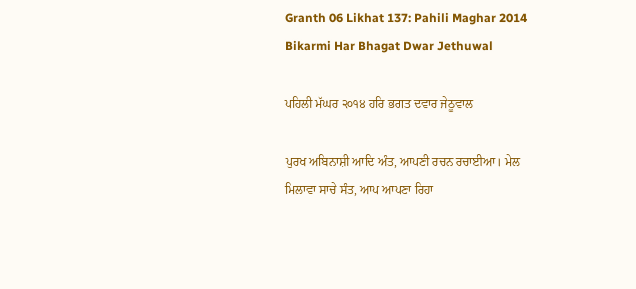Granth 06 Likhat 137: Pahili Maghar 2014 Bikarmi Har Bhagat Dwar Jethuwal

ਪਹਿਲੀ ਮੱਘਰ ੨੦੧੪ ਹਰਿ ਭਗਤ ਦਵਾਰ ਜੇਠੂਵਾਲ

ਪੁਰਖ ਅਬਿਨਾਸ਼ੀ ਆਦਿ ਅੰਤ, ਆਪਣੀ ਰਚਨ ਰਚਾਈਆ। ਮੇਲ ਮਿਲਾਵਾ ਸਾਚੇ ਸੰਤ, ਆਪ ਆਪਣਾ ਰਿਹਾ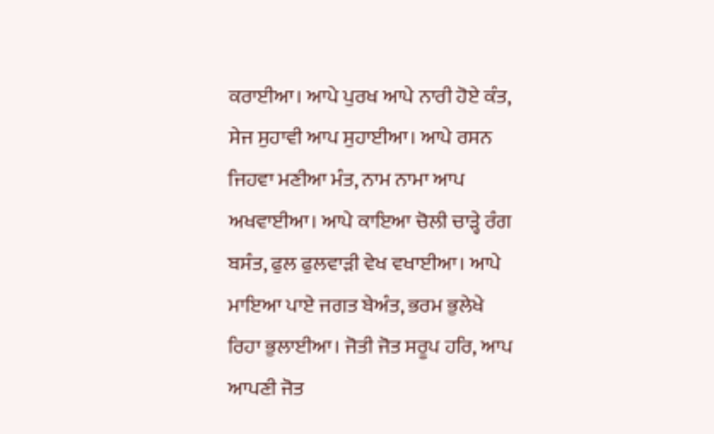ਕਰਾਈਆ। ਆਪੇ ਪੁਰਖ ਆਪੇ ਨਾਰੀ ਹੋਏ ਕੰਤ, ਸੇਜ ਸੁਹਾਵੀ ਆਪ ਸੁਹਾਈਆ। ਆਪੇ ਰਸਨ ਜਿਹਵਾ ਮਣੀਆ ਮੰਤ, ਨਾਮ ਨਾਮਾ ਆਪ ਅਖਵਾਈਆ। ਆਪੇ ਕਾਇਆ ਚੋਲੀ ਚਾੜ੍ਹੇ ਰੰਗ ਬਸੰਤ, ਫੁਲ ਫੁਲਵਾੜੀ ਵੇਖ ਵਖਾਈਆ। ਆਪੇ ਮਾਇਆ ਪਾਏ ਜਗਤ ਬੇਅੰਤ, ਭਰਮ ਭੁਲੇਖੇ ਰਿਹਾ ਭੁਲਾਈਆ। ਜੋਤੀ ਜੋਤ ਸਰੂਪ ਹਰਿ, ਆਪ ਆਪਣੀ ਜੋਤ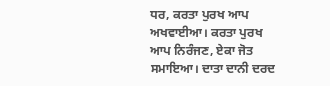ਧਰ, ਕਰਤਾ ਪੁਰਖ ਆਪ ਅਖਵਾਈਆ। ਕਰਤਾ ਪੁਰਖ ਆਪ ਨਿਰੰਜਣ, ਏਕਾ ਜੋਤ ਸਮਾਇਆ। ਦਾਤਾ ਦਾਨੀ ਦਰਦ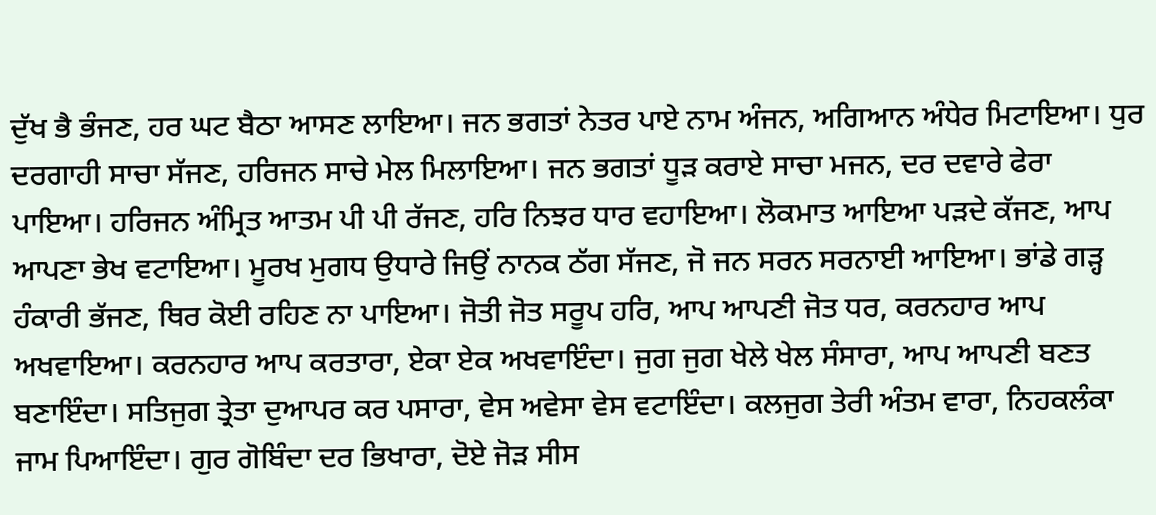ਦੁੱਖ ਭੈ ਭੰਜਣ, ਹਰ ਘਟ ਬੈਠਾ ਆਸਣ ਲਾਇਆ। ਜਨ ਭਗਤਾਂ ਨੇਤਰ ਪਾਏ ਨਾਮ ਅੰਜਨ, ਅਗਿਆਨ ਅੰਧੇਰ ਮਿਟਾਇਆ। ਧੁਰ ਦਰਗਾਹੀ ਸਾਚਾ ਸੱਜਣ, ਹਰਿਜਨ ਸਾਚੇ ਮੇਲ ਮਿਲਾਇਆ। ਜਨ ਭਗਤਾਂ ਧੂੜ ਕਰਾਏ ਸਾਚਾ ਮਜਨ, ਦਰ ਦਵਾਰੇ ਫੇਰਾ ਪਾਇਆ। ਹਰਿਜਨ ਅੰਮ੍ਰਿਤ ਆਤਮ ਪੀ ਪੀ ਰੱਜਣ, ਹਰਿ ਨਿਝਰ ਧਾਰ ਵਹਾਇਆ। ਲੋਕਮਾਤ ਆਇਆ ਪੜਦੇ ਕੱਜਣ, ਆਪ ਆਪਣਾ ਭੇਖ ਵਟਾਇਆ। ਮੂਰਖ ਮੁਗਧ ਉਧਾਰੇ ਜਿਉਂ ਨਾਨਕ ਠੱਗ ਸੱਜਣ, ਜੋ ਜਨ ਸਰਨ ਸਰਨਾਈ ਆਇਆ। ਭਾਂਡੇ ਗੜ੍ਹ ਹੰਕਾਰੀ ਭੱਜਣ, ਥਿਰ ਕੋਈ ਰਹਿਣ ਨਾ ਪਾਇਆ। ਜੋਤੀ ਜੋਤ ਸਰੂਪ ਹਰਿ, ਆਪ ਆਪਣੀ ਜੋਤ ਧਰ, ਕਰਨਹਾਰ ਆਪ ਅਖਵਾਇਆ। ਕਰਨਹਾਰ ਆਪ ਕਰਤਾਰਾ, ਏਕਾ ਏਕ ਅਖਵਾਇੰਦਾ। ਜੁਗ ਜੁਗ ਖੇਲੇ ਖੇਲ ਸੰਸਾਰਾ, ਆਪ ਆਪਣੀ ਬਣਤ ਬਣਾਇੰਦਾ। ਸਤਿਜੁਗ ਤ੍ਰੇਤਾ ਦੁਆਪਰ ਕਰ ਪਸਾਰਾ, ਵੇਸ ਅਵੇਸਾ ਵੇਸ ਵਟਾਇੰਦਾ। ਕਲਜੁਗ ਤੇਰੀ ਅੰਤਮ ਵਾਰਾ, ਨਿਹਕਲੰਕਾ ਜਾਮ ਪਿਆਇੰਦਾ। ਗੁਰ ਗੋਬਿੰਦਾ ਦਰ ਭਿਖਾਰਾ, ਦੋਏ ਜੋੜ ਸੀਸ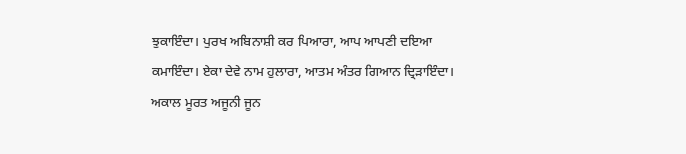ਝੁਕਾਇੰਦਾ। ਪੁਰਖ ਅਬਿਨਾਸ਼ੀ ਕਰ ਪਿਆਰਾ, ਆਪ ਆਪਣੀ ਦਇਆ ਕਮਾਇੰਦਾ। ਏਕਾ ਦੇਵੇ ਨਾਮ ਹੁਲਾਰਾ, ਆਤਮ ਅੰਤਰ ਗਿਆਨ ਦ੍ਰਿੜਾਇੰਦਾ। ਅਕਾਲ ਮੂਰਤ ਅਜੂਨੀ ਜੂਨ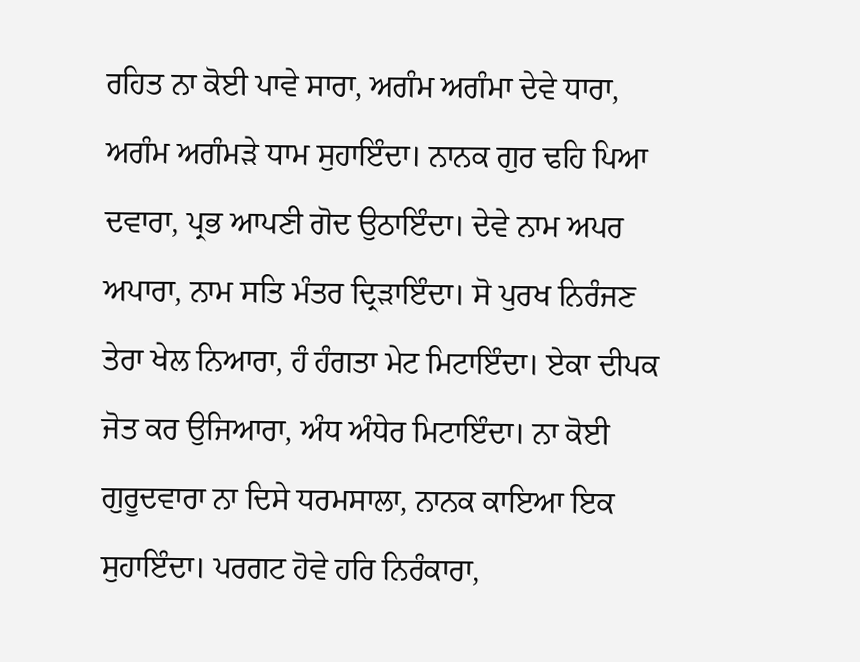ਰਹਿਤ ਨਾ ਕੋਈ ਪਾਵੇ ਸਾਰਾ, ਅਗੰਮ ਅਗੰਮਾ ਦੇਵੇ ਧਾਰਾ, ਅਗੰਮ ਅਗੰਮੜੇ ਧਾਮ ਸੁਹਾਇੰਦਾ। ਨਾਨਕ ਗੁਰ ਢਹਿ ਪਿਆ ਦਵਾਰਾ, ਪ੍ਰਭ ਆਪਣੀ ਗੋਦ ਉਠਾਇੰਦਾ। ਦੇਵੇ ਨਾਮ ਅਪਰ ਅਪਾਰਾ, ਨਾਮ ਸਤਿ ਮੰਤਰ ਦ੍ਰਿੜਾਇੰਦਾ। ਸੋ ਪੁਰਖ ਨਿਰੰਜਣ ਤੇਰਾ ਖੇਲ ਨਿਆਰਾ, ਹੰ ਹੰਗਤਾ ਮੇਟ ਮਿਟਾਇੰਦਾ। ਏਕਾ ਦੀਪਕ ਜੋਤ ਕਰ ਉਜਿਆਰਾ, ਅੰਧ ਅੰਧੇਰ ਮਿਟਾਇੰਦਾ। ਨਾ ਕੋਈ ਗੁਰੂਦਵਾਰਾ ਨਾ ਦਿਸੇ ਧਰਮਸਾਲਾ, ਨਾਨਕ ਕਾਇਆ ਇਕ ਸੁਹਾਇੰਦਾ। ਪਰਗਟ ਹੋਵੇ ਹਰਿ ਨਿਰੰਕਾਰਾ,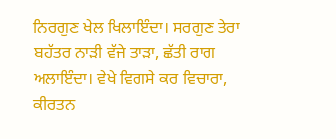ਨਿਰਗੁਣ ਖੇਲ ਖਿਲਾਇੰਦਾ। ਸਰਗੁਣ ਤੇਰਾ ਬਹੱਤਰ ਨਾੜੀ ਵੱਜੇ ਤਾੜਾ, ਛੱਤੀ ਰਾਗ ਅਲਾਇੰਦਾ। ਵੇਖੇ ਵਿਗਸੇ ਕਰ ਵਿਚਾਰਾ, ਕੀਰਤਨ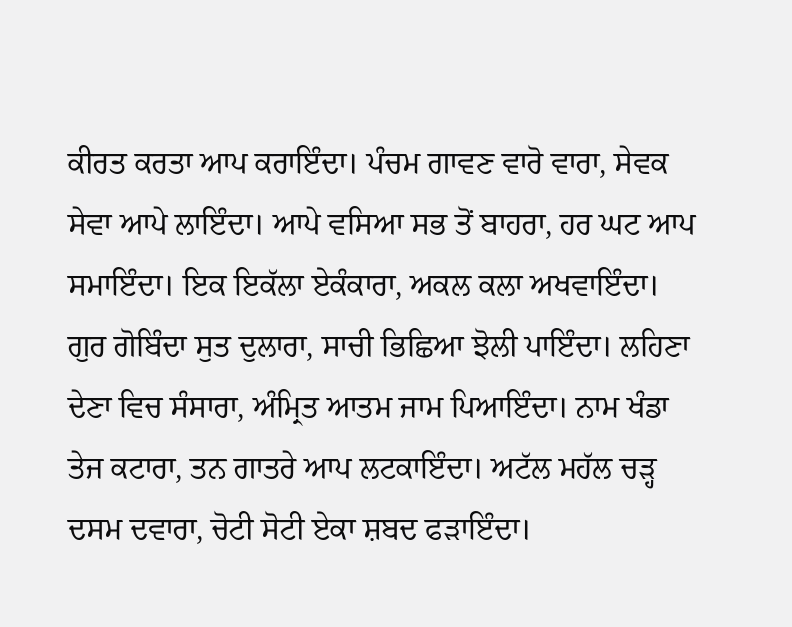ਕੀਰਤ ਕਰਤਾ ਆਪ ਕਰਾਇੰਦਾ। ਪੰਚਮ ਗਾਵਣ ਵਾਰੋ ਵਾਰਾ, ਸੇਵਕ ਸੇਵਾ ਆਪੇ ਲਾਇੰਦਾ। ਆਪੇ ਵਸਿਆ ਸਭ ਤੋਂ ਬਾਹਰਾ, ਹਰ ਘਟ ਆਪ ਸਮਾਇੰਦਾ। ਇਕ ਇਕੱਲਾ ਏਕੰਕਾਰਾ, ਅਕਲ ਕਲਾ ਅਖਵਾਇੰਦਾ। ਗੁਰ ਗੋਬਿੰਦਾ ਸੁਤ ਦੁਲਾਰਾ, ਸਾਚੀ ਭਿਛਿਆ ਝੋਲੀ ਪਾਇੰਦਾ। ਲਹਿਣਾ ਦੇਣਾ ਵਿਚ ਸੰਸਾਰਾ, ਅੰਮ੍ਰਿਤ ਆਤਮ ਜਾਮ ਪਿਆਇੰਦਾ। ਨਾਮ ਖੰਡਾ ਤੇਜ ਕਟਾਰਾ, ਤਨ ਗਾਤਰੇ ਆਪ ਲਟਕਾਇੰਦਾ। ਅਟੱਲ ਮਹੱਲ ਚੜ੍ਹ ਦਸਮ ਦਵਾਰਾ, ਚੋਟੀ ਸੋਟੀ ਏਕਾ ਸ਼ਬਦ ਫੜਾਇੰਦਾ।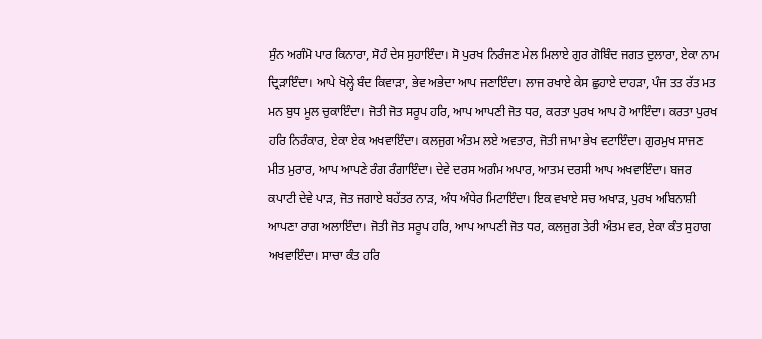ਸੁੰਨ ਅਗੰਮੋ ਪਾਰ ਕਿਨਾਰਾ, ਸੋਹੰ ਦੇਸ ਸੁਹਾਇੰਦਾ। ਸੋ ਪੁਰਖ ਨਿਰੰਜਣ ਮੇਲ ਮਿਲਾਏ ਗੁਰ ਗੋਬਿੰਦ ਜਗਤ ਦੁਲਾਰਾ, ਏਕਾ ਨਾਮ ਦ੍ਰਿੜਾਇੰਦਾ। ਆਪੇ ਖੋਲ੍ਹੇ ਬੰਦ ਕਿਵਾੜਾ, ਭੇਵ ਅਭੇਦਾ ਆਪ ਜਣਾਇੰਦਾ। ਲਾਜ ਰਖਾਏ ਕੇਸ ਛੁਹਾਏ ਦਾਹੜਾ, ਪੰਜ ਤਤ ਰੱਤ ਮਤ ਮਨ ਬੁਧ ਮੂਲ ਚੁਕਾਇੰਦਾ। ਜੋਤੀ ਜੋਤ ਸਰੂਪ ਹਰਿ, ਆਪ ਆਪਣੀ ਜੋਤ ਧਰ, ਕਰਤਾ ਪੁਰਖ ਆਪ ਹੋ ਆਇੰਦਾ। ਕਰਤਾ ਪੁਰਖ ਹਰਿ ਨਿਰੰਕਾਰ, ਏਕਾ ਏਕ ਅਖਵਾਇੰਦਾ। ਕਲਜੁਗ ਅੰਤਮ ਲਏ ਅਵਤਾਰ, ਜੋਤੀ ਜਾਮਾ ਭੇਖ ਵਟਾਇੰਦਾ। ਗੁਰਮੁਖ ਸਾਜਣ ਮੀਤ ਮੁਰਾਰ, ਆਪ ਆਪਣੇ ਰੰਗ ਰੰਗਾਇੰਦਾ। ਦੇਵੇ ਦਰਸ ਅਗੰਮ ਅਪਾਰ, ਆਤਮ ਦਰਸੀ ਆਪ ਅਖਵਾਇੰਦਾ। ਬਜਰ ਕਪਾਟੀ ਦੇਵੇ ਪਾੜ, ਜੋਤ ਜਗਾਏ ਬਹੱਤਰ ਨਾੜ, ਅੰਧ ਅੰਧੇਰ ਮਿਟਾਇੰਦਾ। ਇਕ ਵਖਾਏ ਸਚ ਅਖਾੜ, ਪੁਰਖ ਅਬਿਨਾਸ਼ੀ ਆਪਣਾ ਰਾਗ ਅਲਾਇੰਦਾ। ਜੋਤੀ ਜੋਤ ਸਰੂਪ ਹਰਿ, ਆਪ ਆਪਣੀ ਜੋਤ ਧਰ, ਕਲਜੁਗ ਤੇਰੀ ਅੰਤਮ ਵਰ, ਏਕਾ ਕੰਤ ਸੁਹਾਗ ਅਖਵਾਇੰਦਾ। ਸਾਚਾ ਕੰਤ ਹਰਿ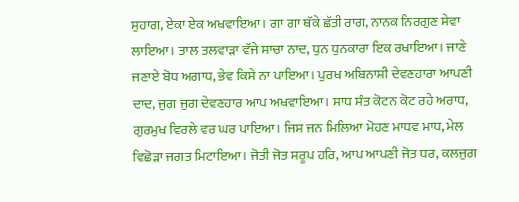ਸੁਹਾਗ, ਏਕਾ ਏਕ ਅਖਵਾਇਆ। ਗਾ ਗਾ ਥੱਕੇ ਛੱਤੀ ਰਾਗ, ਨਾਨਕ ਨਿਰਗੁਣ ਸੇਵਾ ਲਾਇਆ। ਤਾਲ ਤਲਵਾੜਾ ਵੱਜੇ ਸਾਚਾ ਨਾਦ, ਧੁਨ ਧੁਨਕਾਰਾ ਇਕ ਰਖਾਇਆ। ਜਾਣੇ ਜਣਾਏ ਬੋਧ ਅਗਾਧ, ਭੇਵ ਕਿਸੇ ਨਾ ਪਾਇਆ। ਪੁਰਖ ਅਬਿਨਾਸ਼ੀ ਦੇਵਣਹਾਰਾ ਆਪਣੀ ਦਾਦ, ਜੁਗ ਜੁਗ ਦੇਵਣਹਾਰ ਆਪ ਅਖਵਾਇਆ। ਸਾਧ ਸੰਤ ਕੋਟਨ ਕੋਟ ਰਹੇ ਅਰਾਧ, ਗੁਰਮੁਖ ਵਿਰਲੇ ਵਰ ਘਰ ਪਾਇਆ। ਜਿਸ ਜਨ ਮਿਲਿਆ ਮੋਹਣ ਮਾਧਵ ਮਾਧ, ਮੇਲ ਵਿਛੋੜਾ ਜਗਤ ਮਿਟਾਇਆ। ਜੋਤੀ ਜੋਤ ਸਰੂਪ ਹਰਿ, ਆਪ ਆਪਣੀ ਜੋਤ ਧਰ, ਕਲਜੁਗ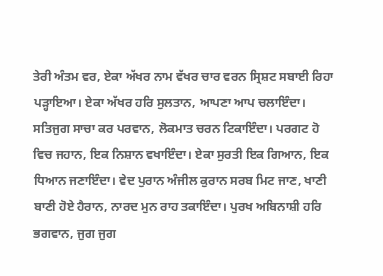ਤੇਰੀ ਅੰਤਮ ਵਰ, ਏਕਾ ਅੱਖਰ ਨਾਮ ਵੱਖਰ ਚਾਰ ਵਰਨ ਸ੍ਰਿਸ਼ਟ ਸਬਾਈ ਰਿਹਾ ਪੜ੍ਹਾਇਆ। ਏਕਾ ਅੱਖਰ ਹਰਿ ਸੁਲਤਾਨ, ਆਪਣਾ ਆਪ ਚਲਾਇੰਦਾ। ਸਤਿਜੁਗ ਸਾਚਾ ਕਰ ਪਰਵਾਨ, ਲੋਕਮਾਤ ਚਰਨ ਟਿਕਾਇੰਦਾ। ਪਰਗਟ ਹੋ ਵਿਚ ਜਹਾਨ, ਇਕ ਨਿਸ਼ਾਨ ਵਖਾਇੰਦਾ। ਏਕਾ ਸੁਰਤੀ ਇਕ ਗਿਆਨ, ਇਕ ਧਿਆਨ ਜਣਾਇੰਦਾ। ਵੇਦ ਪੁਰਾਨ ਅੰਜੀਲ ਕੁਰਾਨ ਸਰਬ ਮਿਟ ਜਾਣ, ਖਾਣੀ ਬਾਣੀ ਹੋਏ ਹੈਰਾਨ, ਨਾਰਦ ਮੁਨ ਰਾਹ ਤਕਾਇੰਦਾ। ਪੁਰਖ ਅਬਿਨਾਸ਼ੀ ਹਰਿ ਭਗਵਾਨ, ਜੁਗ ਜੁਗ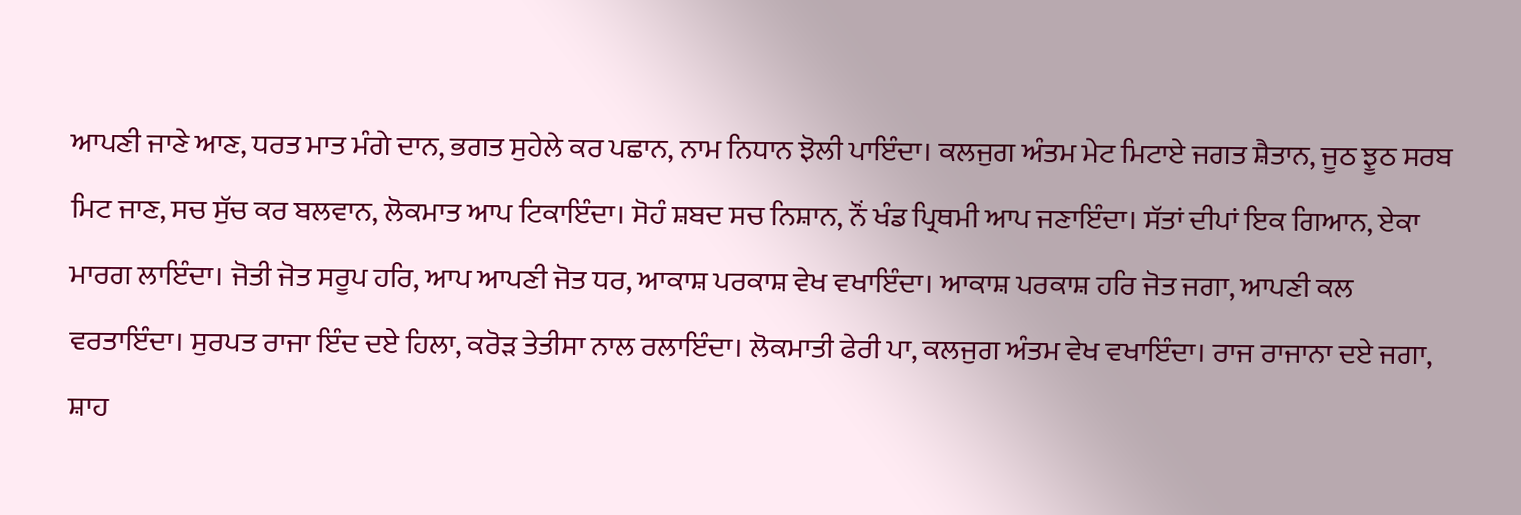ਆਪਣੀ ਜਾਣੇ ਆਣ, ਧਰਤ ਮਾਤ ਮੰਗੇ ਦਾਨ, ਭਗਤ ਸੁਹੇਲੇ ਕਰ ਪਛਾਨ, ਨਾਮ ਨਿਧਾਨ ਝੋਲੀ ਪਾਇੰਦਾ। ਕਲਜੁਗ ਅੰਤਮ ਮੇਟ ਮਿਟਾਏ ਜਗਤ ਸ਼ੈਤਾਨ, ਜੂਠ ਝੂਠ ਸਰਬ ਮਿਟ ਜਾਣ, ਸਚ ਸੁੱਚ ਕਰ ਬਲਵਾਨ, ਲੋਕਮਾਤ ਆਪ ਟਿਕਾਇੰਦਾ। ਸੋਹੰ ਸ਼ਬਦ ਸਚ ਨਿਸ਼ਾਨ, ਨੌਂ ਖੰਡ ਪ੍ਰਿਥਮੀ ਆਪ ਜਣਾਇੰਦਾ। ਸੱਤਾਂ ਦੀਪਾਂ ਇਕ ਗਿਆਨ, ਏਕਾ ਮਾਰਗ ਲਾਇੰਦਾ। ਜੋਤੀ ਜੋਤ ਸਰੂਪ ਹਰਿ, ਆਪ ਆਪਣੀ ਜੋਤ ਧਰ, ਆਕਾਸ਼ ਪਰਕਾਸ਼ ਵੇਖ ਵਖਾਇੰਦਾ। ਆਕਾਸ਼ ਪਰਕਾਸ਼ ਹਰਿ ਜੋਤ ਜਗਾ, ਆਪਣੀ ਕਲ ਵਰਤਾਇੰਦਾ। ਸੁਰਪਤ ਰਾਜਾ ਇੰਦ ਦਏ ਹਿਲਾ, ਕਰੋੜ ਤੇਤੀਸਾ ਨਾਲ ਰਲਾਇੰਦਾ। ਲੋਕਮਾਤੀ ਫੇਰੀ ਪਾ, ਕਲਜੁਗ ਅੰਤਮ ਵੇਖ ਵਖਾਇੰਦਾ। ਰਾਜ ਰਾਜਾਨਾ ਦਏ ਜਗਾ, ਸ਼ਾਹ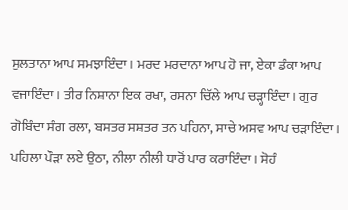ਸੁਲਤਾਨਾ ਆਪ ਸਮਝਾਇੰਦਾ। ਮਰਦ ਮਰਦਾਨਾ ਆਪ ਹੋ ਜਾ, ਏਕਾ ਡੰਕਾ ਆਪ ਵਜਾਇੰਦਾ। ਤੀਰ ਨਿਸ਼ਾਨਾ ਇਕ ਰਖਾ, ਰਸਨਾ ਚਿੱਲੇ ਆਪ ਚੜ੍ਹਾਇੰਦਾ। ਗੁਰ ਗੋਬਿੰਦਾ ਸੰਗ ਰਲਾ, ਬਸਤਰ ਸਸ਼ਤਰ ਤਨ ਪਹਿਨਾ, ਸਾਚੇ ਅਸਵ ਆਪ ਚੜਾਇੰਦਾ। ਪਹਿਲਾ ਪੌੜਾ ਲਏ ਉਠਾ, ਨੀਲਾ ਨੀਲੀ ਧਾਰੋਂ ਪਾਰ ਕਰਾਇੰਦਾ। ਸੋਹੰ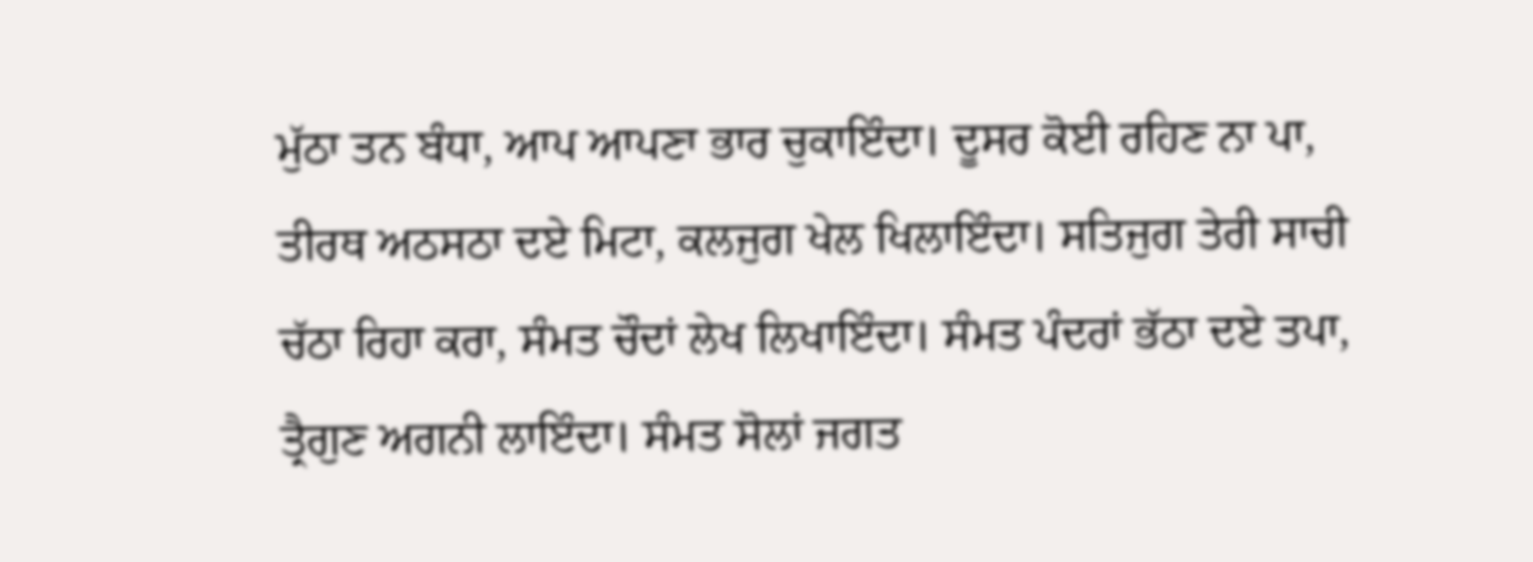ਮੁੱਠਾ ਤਨ ਬੰਧਾ, ਆਪ ਆਪਣਾ ਭਾਰ ਚੁਕਾਇੰਦਾ। ਦੂਸਰ ਕੋਈ ਰਹਿਣ ਨਾ ਪਾ, ਤੀਰਥ ਅਠਸਠਾ ਦਏ ਮਿਟਾ, ਕਲਜੁਗ ਖੇਲ ਖਿਲਾਇੰਦਾ। ਸਤਿਜੁਗ ਤੇਰੀ ਸਾਚੀ ਚੱਠਾ ਰਿਹਾ ਕਰਾ, ਸੰਮਤ ਚੌਦਾਂ ਲੇਖ ਲਿਖਾਇੰਦਾ। ਸੰਮਤ ਪੰਦਰਾਂ ਭੱਠਾ ਦਏ ਤਪਾ, ਤ੍ਰੈਗੁਣ ਅਗਨੀ ਲਾਇੰਦਾ। ਸੰਮਤ ਸੋਲਾਂ ਜਗਤ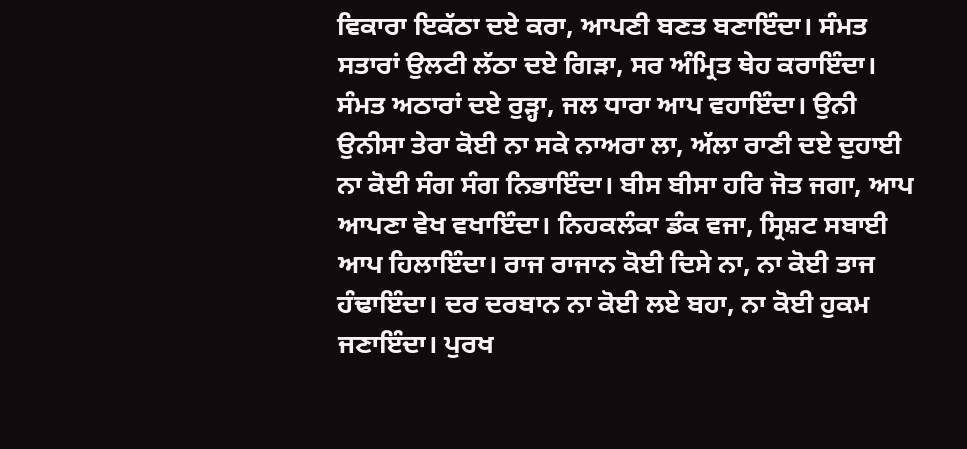ਵਿਕਾਰਾ ਇਕੱਠਾ ਦਏ ਕਰਾ, ਆਪਣੀ ਬਣਤ ਬਣਾਇੰਦਾ। ਸੰਮਤ ਸਤਾਰਾਂ ਉਲਟੀ ਲੱਠਾ ਦਏ ਗਿੜਾ, ਸਰ ਅੰਮ੍ਰਿਤ ਥੇਹ ਕਰਾਇੰਦਾ। ਸੰਮਤ ਅਠਾਰਾਂ ਦਏ ਰੁੜ੍ਹਾ, ਜਲ ਧਾਰਾ ਆਪ ਵਹਾਇੰਦਾ। ਉਨੀ ਉਨੀਸਾ ਤੇਰਾ ਕੋਈ ਨਾ ਸਕੇ ਨਾਅਰਾ ਲਾ, ਅੱਲਾ ਰਾਣੀ ਦਏ ਦੁਹਾਈ ਨਾ ਕੋਈ ਸੰਗ ਸੰਗ ਨਿਭਾਇੰਦਾ। ਬੀਸ ਬੀਸਾ ਹਰਿ ਜੋਤ ਜਗਾ, ਆਪ ਆਪਣਾ ਵੇਖ ਵਖਾਇੰਦਾ। ਨਿਹਕਲੰਕਾ ਡੰਕ ਵਜਾ, ਸ੍ਰਿਸ਼ਟ ਸਬਾਈ ਆਪ ਹਿਲਾਇੰਦਾ। ਰਾਜ ਰਾਜਾਨ ਕੋਈ ਦਿਸੇ ਨਾ, ਨਾ ਕੋਈ ਤਾਜ ਹੰਢਾਇੰਦਾ। ਦਰ ਦਰਬਾਨ ਨਾ ਕੋਈ ਲਏ ਬਹਾ, ਨਾ ਕੋਈ ਹੁਕਮ ਜਣਾਇੰਦਾ। ਪੁਰਖ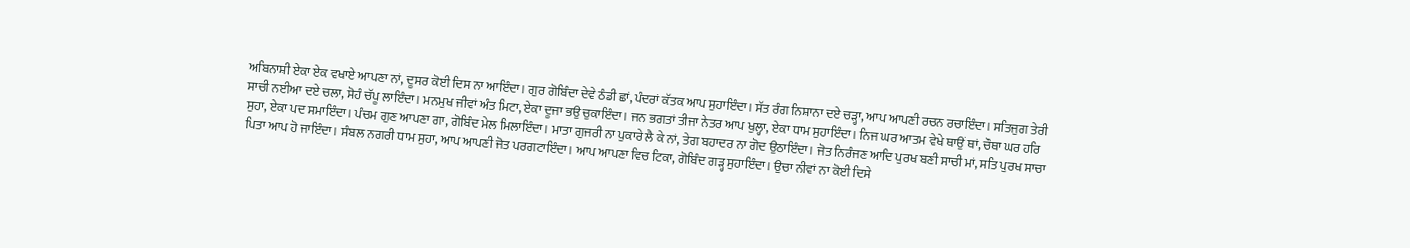ਅਬਿਨਾਸ਼ੀ ਏਕਾ ਏਕ ਵਖਾਏ ਆਪਣਾ ਨਾਂ, ਦੂਸਰ ਕੋਈ ਦਿਸ ਨਾ ਆਇੰਦਾ। ਗੁਰ ਗੋਬਿੰਦਾ ਦੇਵੇ ਠੰਡੀ ਛਾਂ, ਪੰਦਰਾਂ ਕੱਤਕ ਆਪ ਸੁਹਾਇੰਦਾ। ਸੱਤ ਰੰਗ ਨਿਸ਼ਾਨਾ ਦਏ ਚੜ੍ਹਾ, ਆਪ ਆਪਣੀ ਰਚਨ ਰਚਾਇੰਦਾ। ਸਤਿਜੁਗ ਤੇਰੀ ਸਾਚੀ ਨਈਆ ਦਏ ਚਲਾ, ਸੋਹੰ ਚੱਪੂ ਲਾਇੰਦਾ। ਮਨਮੁਖ ਜੀਵਾਂ ਅੰਤ ਮਿਟਾ, ਏਕਾ ਦੂਜਾ ਭਉ ਚੁਕਾਇੰਦਾ। ਜਨ ਭਗਤਾਂ ਤੀਜਾ ਨੇਤਰ ਆਪ ਖੁਲ੍ਹਾ, ਏਕਾ ਧਾਮ ਸੁਹਾਇੰਦਾ। ਨਿਜ ਘਰ ਆਤਮ ਵੇਖੇ ਥਾਉਂ ਥਾਂ, ਚੌਥਾ ਘਰ ਹਰਿ ਸੁਹਾ, ਏਕਾ ਪਦ ਸਮਾਇੰਦਾ। ਪੰਚਮ ਗੁਣ ਆਪਣਾ ਗਾ, ਗੋਬਿੰਦ ਮੇਲ ਮਿਲਾਇੰਦਾ। ਮਾਤਾ ਗੁਜਰੀ ਨਾ ਪੁਕਾਰੇ ਲੈ ਕੇ ਨਾਂ, ਤੇਗ ਬਹਾਦਰ ਨਾ ਗੋਦ ਉਠਾਇੰਦਾ। ਜੋਤ ਨਿਰੰਜਣ ਆਦਿ ਪੁਰਖ ਬਣੀ ਸਾਚੀ ਮਾਂ, ਸਤਿ ਪੁਰਖ ਸਾਚਾ ਪਿਤਾ ਆਪ ਹੋ ਜਾਇੰਦਾ। ਸੰਬਲ ਨਗਰੀ ਧਾਮ ਸੁਹਾ, ਆਪ ਆਪਣੀ ਜੋਤ ਪਰਗਟਾਇੰਦਾ। ਆਪ ਆਪਣਾ ਵਿਚ ਟਿਕਾ, ਗੋਬਿੰਦ ਗੜ੍ਹ ਸੁਹਾਇੰਦਾ। ਉਚਾ ਨੀਵਾਂ ਨਾ ਕੋਈ ਦਿਸੇ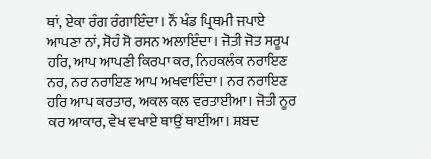ਥਾਂ, ਏਕਾ ਰੰਗ ਰੰਗਾਇੰਦਾ। ਨੌਂ ਖੰਡ ਪ੍ਰਿਥਮੀ ਜਪਾਏ ਆਪਣਾ ਨਾਂ, ਸੋਹੰ ਸੋ ਰਸਨ ਅਲਾਇੰਦਾ। ਜੋਤੀ ਜੋਤ ਸਰੂਪ ਹਰਿ, ਆਪ ਆਪਣੀ ਕਿਰਪਾ ਕਰ, ਨਿਹਕਲੰਕ ਨਰਾਇਣ ਨਰ, ਨਰ ਨਰਾਇਣ ਆਪ ਅਖਵਾਇੰਦਾ। ਨਰ ਨਰਾਇਣ ਹਰਿ ਆਪ ਕਰਤਾਰ, ਅਕਲ ਕਲ ਵਰਤਾਈਆ। ਜੋਤੀ ਨੂਰ ਕਰ ਆਕਾਰ, ਵੇਖ ਵਖਾਏ ਥਾਉਂ ਥਾਈਂਆ। ਸ਼ਬਦ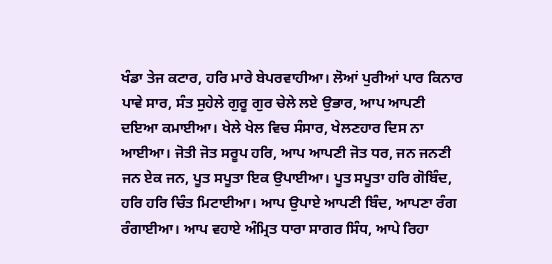ਖੰਡਾ ਤੇਜ ਕਟਾਰ, ਹਰਿ ਮਾਰੇ ਬੇਪਰਵਾਹੀਆ। ਲੋਆਂ ਪੁਰੀਆਂ ਪਾਰ ਕਿਨਾਰ ਪਾਵੇ ਸਾਰ, ਸੰਤ ਸੁਹੇਲੇ ਗੁਰੂ ਗੁਰ ਚੇਲੇ ਲਏ ਉਭਾਰ, ਆਪ ਆਪਣੀ ਦਇਆ ਕਮਾਈਆ। ਖੇਲੇ ਖੇਲ ਵਿਚ ਸੰਸਾਰ, ਖੇਲਣਹਾਰ ਦਿਸ ਨਾ ਆਈਆ। ਜੋਤੀ ਜੋਤ ਸਰੂਪ ਹਰਿ, ਆਪ ਆਪਣੀ ਜੋਤ ਧਰ, ਜਨ ਜਨਣੀ ਜਨ ਏਕ ਜਨ, ਪੂਤ ਸਪੂਤਾ ਇਕ ਉਪਾਈਆ। ਪੂਤ ਸਪੂਤਾ ਹਰਿ ਗੋਬਿੰਦ, ਹਰਿ ਹਰਿ ਚਿੰਤ ਮਿਟਾਈਆ। ਆਪ ਉਪਾਏ ਆਪਣੀ ਬਿੰਦ, ਆਪਣਾ ਰੰਗ ਰੰਗਾਈਆ। ਆਪ ਵਹਾਏ ਅੰਮ੍ਰਿਤ ਧਾਰਾ ਸਾਗਰ ਸਿੰਧ, ਆਪੇ ਰਿਹਾ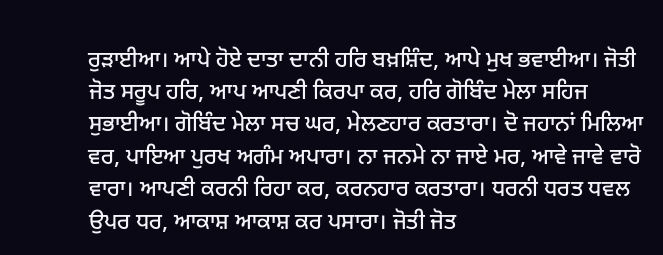ਰੁੜਾਈਆ। ਆਪੇ ਹੋਏ ਦਾਤਾ ਦਾਨੀ ਹਰਿ ਬਖ਼ਸ਼ਿੰਦ, ਆਪੇ ਮੁਖ ਭਵਾਈਆ। ਜੋਤੀ ਜੋਤ ਸਰੂਪ ਹਰਿ, ਆਪ ਆਪਣੀ ਕਿਰਪਾ ਕਰ, ਹਰਿ ਗੋਬਿੰਦ ਮੇਲਾ ਸਹਿਜ ਸੁਭਾਈਆ। ਗੋਬਿੰਦ ਮੇਲਾ ਸਚ ਘਰ, ਮੇਲਣਹਾਰ ਕਰਤਾਰਾ। ਦੋ ਜਹਾਨਾਂ ਮਿਲਿਆ ਵਰ, ਪਾਇਆ ਪੁਰਖ ਅਗੰਮ ਅਪਾਰਾ। ਨਾ ਜਨਮੇ ਨਾ ਜਾਏ ਮਰ, ਆਵੇ ਜਾਵੇ ਵਾਰੋ ਵਾਰਾ। ਆਪਣੀ ਕਰਨੀ ਰਿਹਾ ਕਰ, ਕਰਨਹਾਰ ਕਰਤਾਰਾ। ਧਰਨੀ ਧਰਤ ਧਵਲ ਉਪਰ ਧਰ, ਆਕਾਸ਼ ਆਕਾਸ਼ ਕਰ ਪਸਾਰਾ। ਜੋਤੀ ਜੋਤ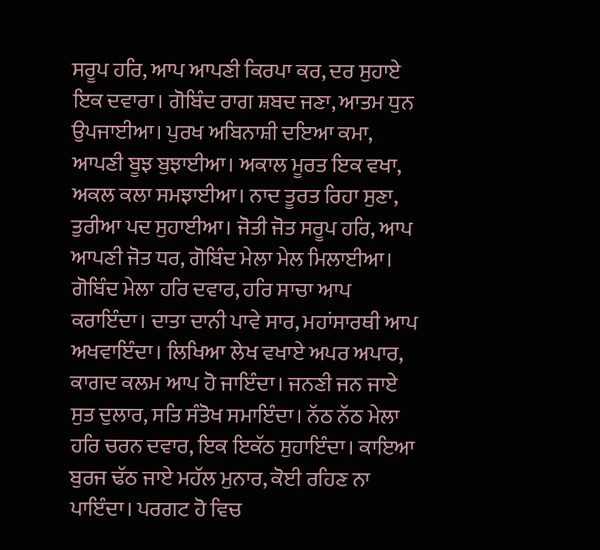ਸਰੂਪ ਹਰਿ, ਆਪ ਆਪਣੀ ਕਿਰਪਾ ਕਰ, ਦਰ ਸੁਹਾਏ ਇਕ ਦਵਾਰਾ। ਗੋਬਿੰਦ ਰਾਗ ਸ਼ਬਦ ਜਣਾ, ਆਤਮ ਧੁਨ ਉਪਜਾਈਆ। ਪੁਰਖ ਅਬਿਨਾਸ਼ੀ ਦਇਆ ਕਮਾ, ਆਪਣੀ ਬੂਝ ਬੁਝਾਈਆ। ਅਕਾਲ ਮੂਰਤ ਇਕ ਵਖਾ, ਅਕਲ ਕਲਾ ਸਮਝਾਈਆ। ਨਾਦ ਤੂਰਤ ਰਿਹਾ ਸੁਣਾ, ਤੁਰੀਆ ਪਦ ਸੁਹਾਈਆ। ਜੋਤੀ ਜੋਤ ਸਰੂਪ ਹਰਿ, ਆਪ ਆਪਣੀ ਜੋਤ ਧਰ, ਗੋਬਿੰਦ ਮੇਲਾ ਮੇਲ ਮਿਲਾਈਆ। ਗੋਬਿੰਦ ਮੇਲਾ ਹਰਿ ਦਵਾਰ, ਹਰਿ ਸਾਚਾ ਆਪ ਕਰਾਇੰਦਾ। ਦਾਤਾ ਦਾਨੀ ਪਾਵੇ ਸਾਰ, ਮਹਾਂਸਾਰਥੀ ਆਪ ਅਖਵਾਇੰਦਾ। ਲਿਖਿਆ ਲੇਖ ਵਖਾਏ ਅਪਰ ਅਪਾਰ, ਕਾਗਦ ਕਲਮ ਆਪ ਹੋ ਜਾਇੰਦਾ। ਜਨਣੀ ਜਨ ਜਾਏ ਸੁਤ ਦੁਲਾਰ, ਸਤਿ ਸੰਤੋਖ ਸਮਾਇੰਦਾ। ਨੱਠ ਨੱਠ ਮੇਲਾ ਹਰਿ ਚਰਨ ਦਵਾਰ, ਇਕ ਇਕੱਠ ਸੁਹਾਇੰਦਾ। ਕਾਇਆ ਬੁਰਜ ਢੱਠ ਜਾਏ ਮਹੱਲ ਮੁਨਾਰ, ਕੋਈ ਰਹਿਣ ਨਾ ਪਾਇੰਦਾ। ਪਰਗਟ ਹੋ ਵਿਚ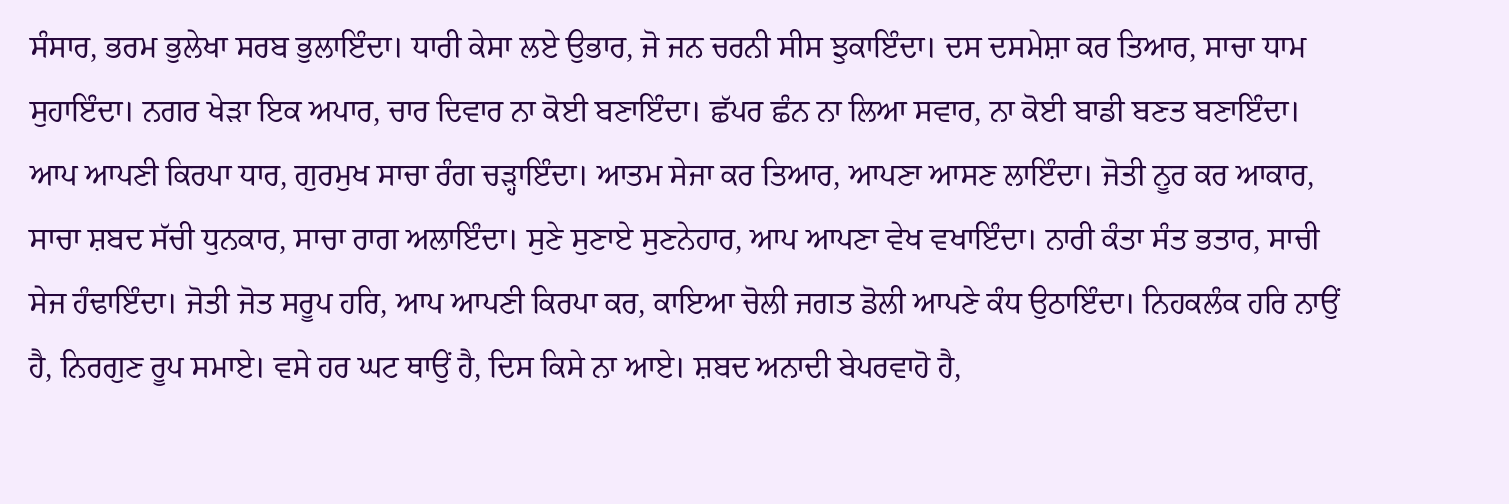ਸੰਸਾਰ, ਭਰਮ ਭੁਲੇਖਾ ਸਰਬ ਭੁਲਾਇੰਦਾ। ਧਾਰੀ ਕੇਸਾ ਲਏ ਉਭਾਰ, ਜੋ ਜਨ ਚਰਨੀ ਸੀਸ ਝੁਕਾਇੰਦਾ। ਦਸ ਦਸਮੇਸ਼ਾ ਕਰ ਤਿਆਰ, ਸਾਚਾ ਧਾਮ ਸੁਹਾਇੰਦਾ। ਨਗਰ ਖੇੜਾ ਇਕ ਅਪਾਰ, ਚਾਰ ਦਿਵਾਰ ਨਾ ਕੋਈ ਬਣਾਇੰਦਾ। ਛੱਪਰ ਛੰਨ ਨਾ ਲਿਆ ਸਵਾਰ, ਨਾ ਕੋਈ ਬਾਡੀ ਬਣਤ ਬਣਾਇੰਦਾ। ਆਪ ਆਪਣੀ ਕਿਰਪਾ ਧਾਰ, ਗੁਰਮੁਖ ਸਾਚਾ ਰੰਗ ਚੜ੍ਹਾਇੰਦਾ। ਆਤਮ ਸੇਜਾ ਕਰ ਤਿਆਰ, ਆਪਣਾ ਆਸਣ ਲਾਇੰਦਾ। ਜੋਤੀ ਨੂਰ ਕਰ ਆਕਾਰ, ਸਾਚਾ ਸ਼ਬਦ ਸੱਚੀ ਧੁਨਕਾਰ, ਸਾਚਾ ਰਾਗ ਅਲਾਇੰਦਾ। ਸੁਣੇ ਸੁਣਾਏ ਸੁਣਨੇਹਾਰ, ਆਪ ਆਪਣਾ ਵੇਖ ਵਖਾਇੰਦਾ। ਨਾਰੀ ਕੰਤਾ ਸੰਤ ਭਤਾਰ, ਸਾਚੀ ਸੇਜ ਹੰਢਾਇੰਦਾ। ਜੋਤੀ ਜੋਤ ਸਰੂਪ ਹਰਿ, ਆਪ ਆਪਣੀ ਕਿਰਪਾ ਕਰ, ਕਾਇਆ ਚੋਲੀ ਜਗਤ ਡੋਲੀ ਆਪਣੇ ਕੰਧ ਉਠਾਇੰਦਾ। ਨਿਹਕਲੰਕ ਹਰਿ ਨਾਉਂ ਹੈ, ਨਿਰਗੁਣ ਰੂਪ ਸਮਾਏ। ਵਸੇ ਹਰ ਘਟ ਥਾਉਂ ਹੈ, ਦਿਸ ਕਿਸੇ ਨਾ ਆਏ। ਸ਼ਬਦ ਅਨਾਦੀ ਬੇਪਰਵਾਹੋ ਹੈ,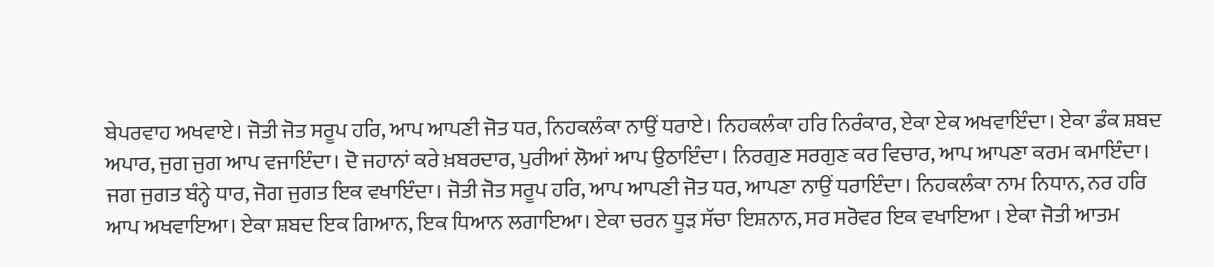ਬੇਪਰਵਾਹ ਅਖਵਾਏ। ਜੋਤੀ ਜੋਤ ਸਰੂਪ ਹਰਿ, ਆਪ ਆਪਣੀ ਜੋਤ ਧਰ, ਨਿਹਕਲੰਕਾ ਨਾਉਂ ਧਰਾਏ। ਨਿਹਕਲੰਕਾ ਹਰਿ ਨਿਰੰਕਾਰ, ਏਕਾ ਏਕ ਅਖਵਾਇੰਦਾ। ਏਕਾ ਡੰਕ ਸ਼ਬਦ ਅਪਾਰ, ਜੁਗ ਜੁਗ ਆਪ ਵਜਾਇੰਦਾ। ਦੋ ਜਹਾਨਾਂ ਕਰੇ ਖ਼ਬਰਦਾਰ, ਪੁਰੀਆਂ ਲੋਆਂ ਆਪ ਉਠਾਇੰਦਾ। ਨਿਰਗੁਣ ਸਰਗੁਣ ਕਰ ਵਿਚਾਰ, ਆਪ ਆਪਣਾ ਕਰਮ ਕਮਾਇੰਦਾ। ਜਗ ਜੁਗਤ ਬੰਨ੍ਹੇ ਧਾਰ, ਜੋਗ ਜੁਗਤ ਇਕ ਵਖਾਇੰਦਾ। ਜੋਤੀ ਜੋਤ ਸਰੂਪ ਹਰਿ, ਆਪ ਆਪਣੀ ਜੋਤ ਧਰ, ਆਪਣਾ ਨਾਉਂ ਧਰਾਇੰਦਾ। ਨਿਹਕਲੰਕਾ ਨਾਮ ਨਿਧਾਨ, ਨਰ ਹਰਿ ਆਪ ਅਖਵਾਇਆ। ਏਕਾ ਸ਼ਬਦ ਇਕ ਗਿਆਨ, ਇਕ ਧਿਆਨ ਲਗਾਇਆ। ਏਕਾ ਚਰਨ ਧੂੜ ਸੱਚਾ ਇਸ਼ਨਾਨ, ਸਰ ਸਰੋਵਰ ਇਕ ਵਖਾਇਆ । ਏਕਾ ਜੋਤੀ ਆਤਮ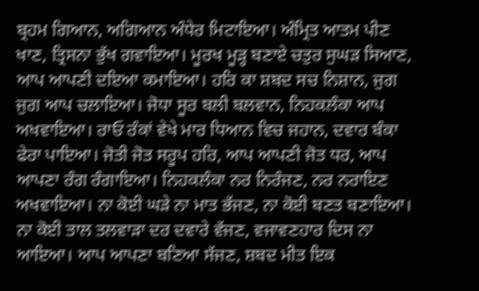ਬ੍ਰਹਮ ਗਿਆਨ, ਅਗਿਆਨ ਅੰਧੇਰ ਮਿਟਾਇਆ। ਅੰਮ੍ਰਿਤ ਆਤਮ ਪੀਣ ਖਾਣ, ਤ੍ਰਿਸਨਾ ਭੁੱਖ ਗਵਾਇਆ। ਮੂਰਖ ਮੂੜ੍ਹ ਬਣਾਏ ਚਤੁਰ ਸੁਘੜ ਸਿਆਣ, ਆਪ ਆਪਣੀ ਦਇਆ ਕਮਾਇਆ। ਹਰਿ ਕਾ ਸ਼ਬਦ ਸਚ ਨਿਸ਼ਾਨ, ਜੁਗ ਜੁਗ ਆਪ ਚਲਾਇਆ। ਜੋਧਾ ਸੂਰ ਬਲੀ ਬਲਵਾਨ, ਨਿਹਕਲੰਕਾ ਆਪ ਅਖਵਾਇਆ। ਰਾਓ ਰੰਕਾਂ ਵੇਖੇ ਮਾਰ ਧਿਆਨ ਵਿਚ ਜਹਾਨ, ਦਵਾਰ ਬੰਕਾ ਫੇਰਾ ਪਾਇਆ। ਜੋਤੀ ਜੋਤ ਸਰੂਪ ਹਰਿ, ਆਪ ਆਪਣੀ ਜੋਤ ਧਰ, ਆਪ ਆਪਣਾ ਰੰਗ ਰੰਗਾਇਆ। ਨਿਹਕਲੰਕਾ ਨਰ ਨਿਰੰਜਣ, ਨਰ ਨਰਾਇਣ ਅਖਵਾਇਆ। ਨਾ ਕੋਈ ਘੜੇ ਨਾ ਮਾਤ ਭੱਜਣ, ਨਾ ਕੋਈ ਬਣਤ ਬਣਾਇਆ। ਨਾ ਕੋਈ ਤਾਲ ਤਲਵਾੜਾ ਦਰ ਦਵਾਰੇ ਵੱਜਣ, ਵਜਾਵਣਹਾਰ ਦਿਸ ਨਾ ਆਇਆ। ਆਪ ਆਪਣਾ ਬਣਿਆ ਸੱਜਣ, ਸ਼ਬਦ ਮੀਤ ਇਕ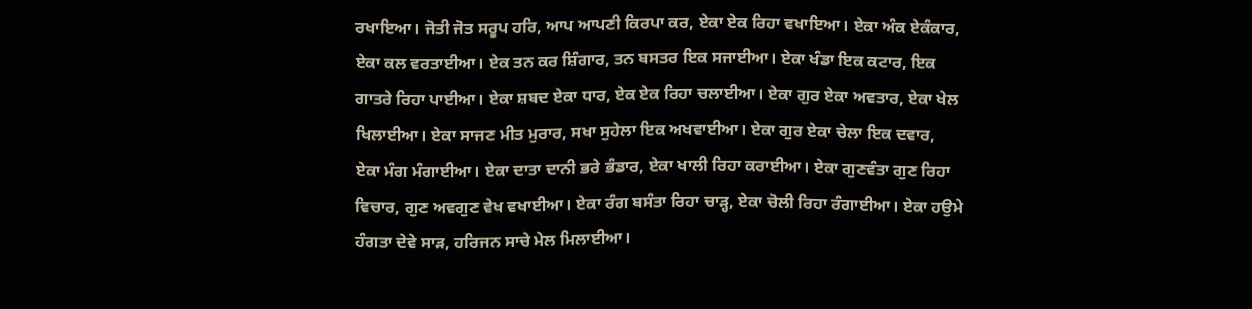ਰਖਾਇਆ। ਜੋਤੀ ਜੋਤ ਸਰੂਪ ਹਰਿ, ਆਪ ਆਪਣੀ ਕਿਰਪਾ ਕਰ, ਏਕਾ ਏਕ ਰਿਹਾ ਵਖਾਇਆ। ਏਕਾ ਅੰਕ ਏਕੰਕਾਰ, ਏਕਾ ਕਲ ਵਰਤਾਈਆ। ਏਕ ਤਨ ਕਰ ਸ਼ਿੰਗਾਰ, ਤਨ ਬਸਤਰ ਇਕ ਸਜਾਈਆ। ਏਕਾ ਖੰਡਾ ਇਕ ਕਟਾਰ, ਇਕ ਗਾਤਰੇ ਰਿਹਾ ਪਾਈਆ। ਏਕਾ ਸ਼ਬਦ ਏਕਾ ਧਾਰ, ਏਕ ਏਕ ਰਿਹਾ ਚਲਾਈਆ। ਏਕਾ ਗੁਰ ਏਕਾ ਅਵਤਾਰ, ਏਕਾ ਖੇਲ ਖਿਲਾਈਆ। ਏਕਾ ਸਾਜਣ ਮੀਤ ਮੁਰਾਰ, ਸਖਾ ਸੁਹੇਲਾ ਇਕ ਅਖਵਾਈਆ। ਏਕਾ ਗੁਰ ਏਕਾ ਚੇਲਾ ਇਕ ਦਵਾਰ, ਏਕਾ ਮੰਗ ਮੰਗਾਈਆ। ਏਕਾ ਦਾਤਾ ਦਾਨੀ ਭਰੇ ਭੰਡਾਰ, ਏਕਾ ਖਾਲੀ ਰਿਹਾ ਕਰਾਈਆ। ਏਕਾ ਗੁਣਵੰਤਾ ਗੁਣ ਰਿਹਾ ਵਿਚਾਰ, ਗੁਣ ਅਵਗੁਣ ਵੇਖ ਵਖਾਈਆ। ਏਕਾ ਰੰਗ ਬਸੰਤਾ ਰਿਹਾ ਚਾੜ੍ਹ, ਏਕਾ ਚੋਲੀ ਰਿਹਾ ਰੰਗਾਈਆ। ਏਕਾ ਹਉਮੇ ਹੰਗਤਾ ਦੇਵੇ ਸਾੜ, ਹਰਿਜਨ ਸਾਚੇ ਮੇਲ ਮਿਲਾਈਆ।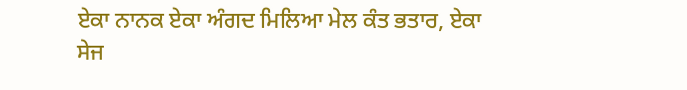ਏਕਾ ਨਾਨਕ ਏਕਾ ਅੰਗਦ ਮਿਲਿਆ ਮੇਲ ਕੰਤ ਭਤਾਰ, ਏਕਾ ਸੇਜ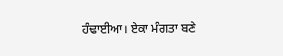ਹੰਢਾਈਆ। ਏਕਾ ਮੰਗਤਾ ਬਣੇ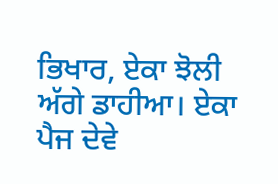ਭਿਖਾਰ, ਏਕਾ ਝੋਲੀ ਅੱਗੇ ਡਾਹੀਆ। ਏਕਾ ਪੈਜ ਦੇਵੇ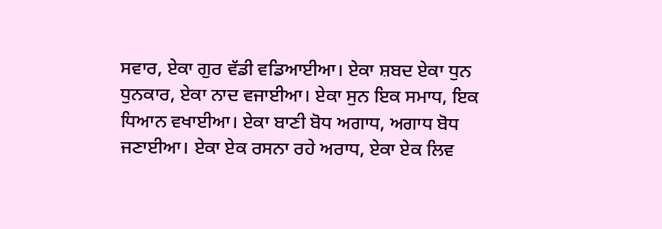ਸਵਾਰ, ਏਕਾ ਗੁਰ ਵੱਡੀ ਵਡਿਆਈਆ। ਏਕਾ ਸ਼ਬਦ ਏਕਾ ਧੁਨ ਧੁਨਕਾਰ, ਏਕਾ ਨਾਦ ਵਜਾਈਆ। ਏਕਾ ਸੁਨ ਇਕ ਸਮਾਧ, ਇਕ ਧਿਆਨ ਵਖਾਈਆ। ਏਕਾ ਬਾਣੀ ਬੋਧ ਅਗਾਧ, ਅਗਾਧ ਬੋਧ ਜਣਾਈਆ। ਏਕਾ ਏਕ ਰਸਨਾ ਰਹੇ ਅਰਾਧ, ਏਕਾ ਏਕ ਲਿਵ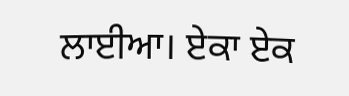ਲਾਈਆ। ਏਕਾ ਏਕ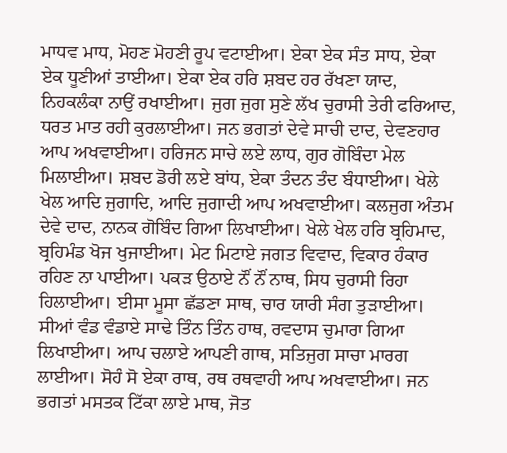ਮਾਧਵ ਮਾਧ, ਮੋਹਣ ਮੋਹਣੀ ਰੂਪ ਵਟਾਈਆ। ਏਕਾ ਏਕ ਸੰਤ ਸਾਧ, ਏਕਾ ਏਕ ਧੂਣੀਆਂ ਤਾਈਆ। ਏਕਾ ਏਕ ਹਰਿ ਸ਼ਬਦ ਹਰ ਰੱਖਣਾ ਯਾਦ, ਨਿਹਕਲੰਕਾ ਨਾਉਂ ਰਖਾਈਆ। ਜੁਗ ਜੁਗ ਸੁਣੇ ਲੱਖ ਚੁਰਾਸੀ ਤੇਰੀ ਫਰਿਆਦ, ਧਰਤ ਮਾਤ ਰਹੀ ਕੁਰਲਾਈਆ। ਜਨ ਭਗਤਾਂ ਦੇਵੇ ਸਾਚੀ ਦਾਦ, ਦੇਵਣਹਾਰ ਆਪ ਅਖਵਾਈਆ। ਹਰਿਜਨ ਸਾਚੇ ਲਏ ਲਾਧ, ਗੁਰ ਗੋਬਿੰਦਾ ਮੇਲ ਮਿਲਾਈਆ। ਸ਼ਬਦ ਡੋਰੀ ਲਏ ਬਾਂਧ, ਏਕਾ ਤੰਦਨ ਤੰਦ ਬੰਧਾਈਆ। ਖੇਲੇ ਖੇਲ ਆਦਿ ਜੁਗਾਦਿ, ਆਦਿ ਜੁਗਾਦੀ ਆਪ ਅਖਵਾਈਆ। ਕਲਜੁਗ ਅੰਤਮ ਦੇਵੇ ਦਾਦ, ਨਾਨਕ ਗੋਬਿੰਦ ਗਿਆ ਲਿਖਾਈਆ। ਖੇਲੇ ਖੇਲ ਹਰਿ ਬ੍ਰਹਿਮਾਦ, ਬ੍ਰਹਿਮੰਡ ਖੋਜ ਖੁਜਾਈਆ। ਮੇਟ ਮਿਟਾਏ ਜਗਤ ਵਿਵਾਦ, ਵਿਕਾਰ ਹੰਕਾਰ ਰਹਿਣ ਨਾ ਪਾਈਆ। ਪਕੜ ਉਠਾਏ ਨੌਂ ਨੌਂ ਨਾਥ, ਸਿਧ ਚੁਰਾਸੀ ਰਿਹਾ ਹਿਲਾਈਆ। ਈਸਾ ਮੂਸਾ ਛੱਡਣਾ ਸਾਥ, ਚਾਰ ਯਾਰੀ ਸੰਗ ਤੁੜਾਈਆ। ਸੀਆਂ ਵੰਡ ਵੰਡਾਏ ਸਾਢੇ ਤਿੰਨ ਤਿੰਨ ਹਾਥ, ਰਵਦਾਸ ਚੁਮਾਰਾ ਗਿਆ ਲਿਖਾਈਆ। ਆਪ ਚਲਾਏ ਆਪਣੀ ਗਾਥ, ਸਤਿਜੁਗ ਸਾਚਾ ਮਾਰਗ ਲਾਈਆ। ਸੋਹੰ ਸੋ ਏਕਾ ਰਾਥ, ਰਥ ਰਥਵਾਹੀ ਆਪ ਅਖਵਾਈਆ। ਜਨ ਭਗਤਾਂ ਮਸਤਕ ਟਿੱਕਾ ਲਾਏ ਮਾਥ, ਜੋਤ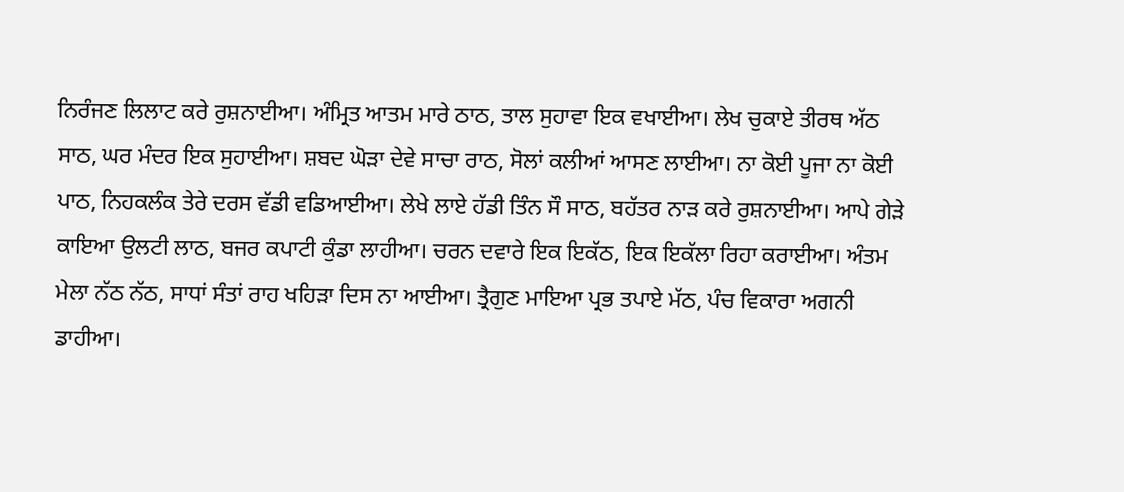ਨਿਰੰਜਣ ਲਿਲਾਟ ਕਰੇ ਰੁਸ਼ਨਾਈਆ। ਅੰਮ੍ਰਿਤ ਆਤਮ ਮਾਰੇ ਠਾਠ, ਤਾਲ ਸੁਹਾਵਾ ਇਕ ਵਖਾਈਆ। ਲੇਖ ਚੁਕਾਏ ਤੀਰਥ ਅੱਠ ਸਾਠ, ਘਰ ਮੰਦਰ ਇਕ ਸੁਹਾਈਆ। ਸ਼ਬਦ ਘੋੜਾ ਦੇਵੇ ਸਾਚਾ ਰਾਠ, ਸੋਲਾਂ ਕਲੀਆਂ ਆਸਣ ਲਾਈਆ। ਨਾ ਕੋਈ ਪੂਜਾ ਨਾ ਕੋਈ ਪਾਠ, ਨਿਹਕਲੰਕ ਤੇਰੇ ਦਰਸ ਵੱਡੀ ਵਡਿਆਈਆ। ਲੇਖੇ ਲਾਏ ਹੱਡੀ ਤਿੰਨ ਸੌ ਸਾਠ, ਬਹੱਤਰ ਨਾੜ ਕਰੇ ਰੁਸ਼ਨਾਈਆ। ਆਪੇ ਗੇੜੇ ਕਾਇਆ ਉਲਟੀ ਲਾਠ, ਬਜਰ ਕਪਾਟੀ ਕੁੰਡਾ ਲਾਹੀਆ। ਚਰਨ ਦਵਾਰੇ ਇਕ ਇਕੱਠ, ਇਕ ਇਕੱਲਾ ਰਿਹਾ ਕਰਾਈਆ। ਅੰਤਮ ਮੇਲਾ ਨੱਠ ਨੱਠ, ਸਾਧਾਂ ਸੰਤਾਂ ਰਾਹ ਖਹਿੜਾ ਦਿਸ ਨਾ ਆਈਆ। ਤ੍ਰੈਗੁਣ ਮਾਇਆ ਪ੍ਰਭ ਤਪਾਏ ਮੱਠ, ਪੰਚ ਵਿਕਾਰਾ ਅਗਨੀ ਡਾਹੀਆ।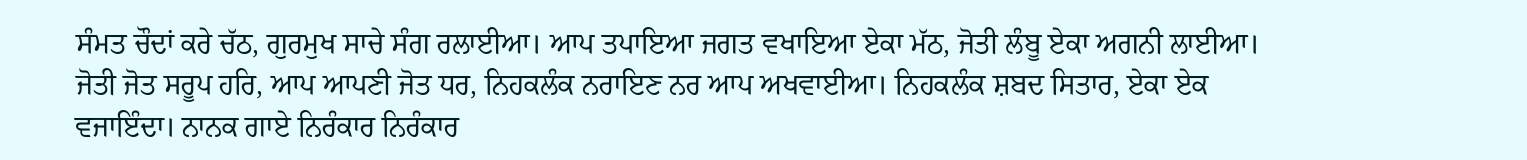ਸੰਮਤ ਚੌਦਾਂ ਕਰੇ ਚੱਠ, ਗੁਰਮੁਖ ਸਾਚੇ ਸੰਗ ਰਲਾਈਆ। ਆਪ ਤਪਾਇਆ ਜਗਤ ਵਖਾਇਆ ਏਕਾ ਮੱਠ, ਜੋਤੀ ਲੰਬੂ ਏਕਾ ਅਗਨੀ ਲਾਈਆ। ਜੋਤੀ ਜੋਤ ਸਰੂਪ ਹਰਿ, ਆਪ ਆਪਣੀ ਜੋਤ ਧਰ, ਨਿਹਕਲੰਕ ਨਰਾਇਣ ਨਰ ਆਪ ਅਖਵਾਈਆ। ਨਿਹਕਲੰਕ ਸ਼ਬਦ ਸਿਤਾਰ, ਏਕਾ ਏਕ ਵਜਾਇੰਦਾ। ਨਾਨਕ ਗਾਏ ਨਿਰੰਕਾਰ ਨਿਰੰਕਾਰ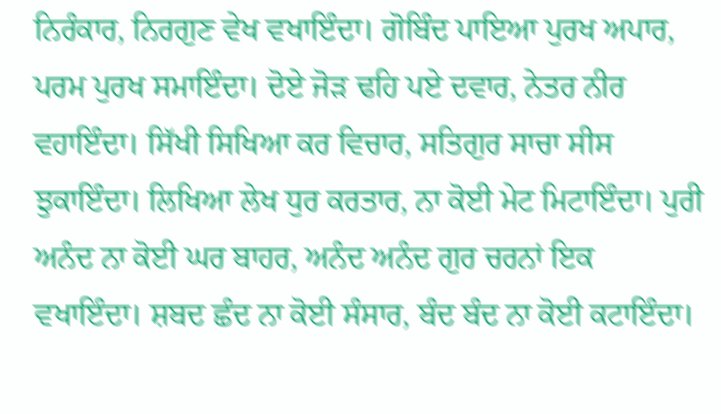ਨਿਰੰਕਾਰ, ਨਿਰਗੁਣ ਵੇਖ ਵਖਾਇੰਦਾ। ਗੋਬਿੰਦ ਪਾਇਆ ਪੁਰਖ ਅਪਾਰ, ਪਰਮ ਪੁਰਖ ਸਮਾਇੰਦਾ। ਦੋਏ ਜੋੜ ਢਹਿ ਪਏ ਦਵਾਰ, ਨੇਤਰ ਨੀਰ ਵਹਾਇੰਦਾ। ਸਿੱਖੀ ਸਿਖਿਆ ਕਰ ਵਿਚਾਰ, ਸਤਿਗੁਰ ਸਾਚਾ ਸੀਸ ਝੁਕਾਇੰਦਾ। ਲਿਖਿਆ ਲੇਖ ਧੁਰ ਕਰਤਾਰ, ਨਾ ਕੋਈ ਮੇਟ ਮਿਟਾਇੰਦਾ। ਪੁਰੀ ਅਨੰਦ ਨਾ ਕੋਈ ਘਰ ਬਾਹਰ, ਅਨੰਦ ਅਨੰਦ ਗੁਰ ਚਰਨਾਂ ਇਕ ਵਖਾਇੰਦਾ। ਸ਼ਬਦ ਛੰਦ ਨਾ ਕੋਈ ਸੰਸਾਰ, ਬੰਦ ਬੰਦ ਨਾ ਕੋਈ ਕਟਾਇੰਦਾ।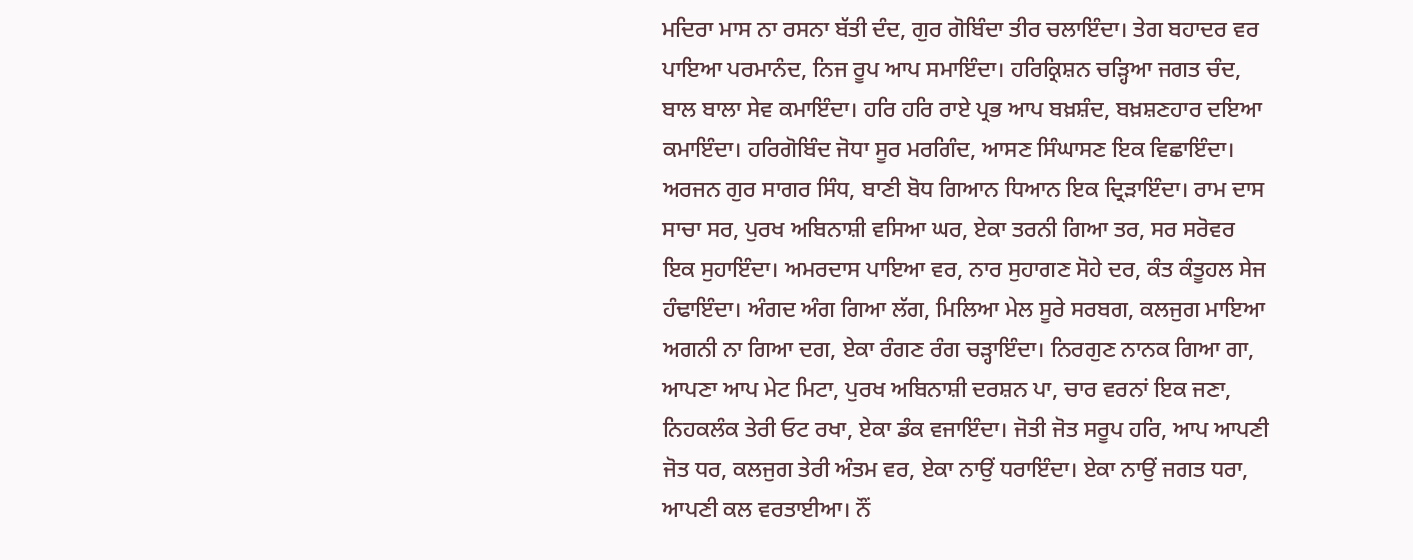ਮਦਿਰਾ ਮਾਸ ਨਾ ਰਸਨਾ ਬੱਤੀ ਦੰਦ, ਗੁਰ ਗੋਬਿੰਦਾ ਤੀਰ ਚਲਾਇੰਦਾ। ਤੇਗ ਬਹਾਦਰ ਵਰ ਪਾਇਆ ਪਰਮਾਨੰਦ, ਨਿਜ ਰੂਪ ਆਪ ਸਮਾਇੰਦਾ। ਹਰਿਕ੍ਰਿਸ਼ਨ ਚੜ੍ਹਿਆ ਜਗਤ ਚੰਦ, ਬਾਲ ਬਾਲਾ ਸੇਵ ਕਮਾਇੰਦਾ। ਹਰਿ ਹਰਿ ਰਾਏ ਪ੍ਰਭ ਆਪ ਬਖ਼ਸ਼ੰਦ, ਬਖ਼ਸ਼ਣਹਾਰ ਦਇਆ ਕਮਾਇੰਦਾ। ਹਰਿਗੋਬਿੰਦ ਜੋਧਾ ਸੂਰ ਮਰਗਿੰਦ, ਆਸਣ ਸਿੰਘਾਸਣ ਇਕ ਵਿਛਾਇੰਦਾ। ਅਰਜਨ ਗੁਰ ਸਾਗਰ ਸਿੰਧ, ਬਾਣੀ ਬੋਧ ਗਿਆਨ ਧਿਆਨ ਇਕ ਦ੍ਰਿੜਾਇੰਦਾ। ਰਾਮ ਦਾਸ ਸਾਚਾ ਸਰ, ਪੁਰਖ ਅਬਿਨਾਸ਼ੀ ਵਸਿਆ ਘਰ, ਏਕਾ ਤਰਨੀ ਗਿਆ ਤਰ, ਸਰ ਸਰੋਵਰ ਇਕ ਸੁਹਾਇੰਦਾ। ਅਮਰਦਾਸ ਪਾਇਆ ਵਰ, ਨਾਰ ਸੁਹਾਗਣ ਸੋਹੇ ਦਰ, ਕੰਤ ਕੰਤੂਹਲ ਸੇਜ ਹੰਢਾਇੰਦਾ। ਅੰਗਦ ਅੰਗ ਗਿਆ ਲੱਗ, ਮਿਲਿਆ ਮੇਲ ਸੂਰੇ ਸਰਬਗ, ਕਲਜੁਗ ਮਾਇਆ ਅਗਨੀ ਨਾ ਗਿਆ ਦਗ, ਏਕਾ ਰੰਗਣ ਰੰਗ ਚੜ੍ਹਾਇੰਦਾ। ਨਿਰਗੁਣ ਨਾਨਕ ਗਿਆ ਗਾ, ਆਪਣਾ ਆਪ ਮੇਟ ਮਿਟਾ, ਪੁਰਖ ਅਬਿਨਾਸ਼ੀ ਦਰਸ਼ਨ ਪਾ, ਚਾਰ ਵਰਨਾਂ ਇਕ ਜਣਾ, ਨਿਹਕਲੰਕ ਤੇਰੀ ਓਟ ਰਖਾ, ਏਕਾ ਡੰਕ ਵਜਾਇੰਦਾ। ਜੋਤੀ ਜੋਤ ਸਰੂਪ ਹਰਿ, ਆਪ ਆਪਣੀ ਜੋਤ ਧਰ, ਕਲਜੁਗ ਤੇਰੀ ਅੰਤਮ ਵਰ, ਏਕਾ ਨਾਉਂ ਧਰਾਇੰਦਾ। ਏਕਾ ਨਾਉਂ ਜਗਤ ਧਰਾ, ਆਪਣੀ ਕਲ ਵਰਤਾਈਆ। ਨੌਂ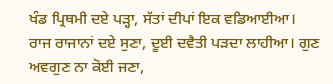ਖੰਡ ਪ੍ਰਿਥਮੀ ਦਏ ਪੜ੍ਹਾ, ਸੱਤਾਂ ਦੀਪਾਂ ਇਕ ਵਡਿਆਈਆ। ਰਾਜ ਰਾਜਾਨਾਂ ਦਏ ਸੁਣਾ, ਦੂਈ ਦਵੈਤੀ ਪੜਦਾ ਲਾਹੀਆ। ਗੁਣ ਅਵਗੁਣ ਨਾ ਕੋਈ ਜਣਾ,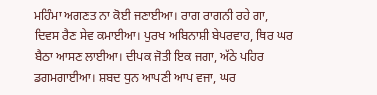ਮਹਿੰਮਾ ਅਗਣਤ ਨਾ ਕੋਈ ਜਣਾਈਆ। ਰਾਗ ਰਾਗਨੀ ਰਹੇ ਗਾ, ਦਿਵਸ ਰੈਣ ਸੇਵ ਕਮਾਈਆ। ਪੁਰਖ ਅਬਿਨਾਸ਼ੀ ਬੇਪਰਵਾਹ, ਥਿਰ ਘਰ ਬੈਠਾ ਆਸਣ ਲਾਈਆ। ਦੀਪਕ ਜੋਤੀ ਇਕ ਜਗਾ, ਅੱਠੇ ਪਹਿਰ ਡਗਮਗਾਈਆ। ਸ਼ਬਦ ਧੁਨ ਆਪਣੀ ਆਪ ਵਜਾ, ਘਰ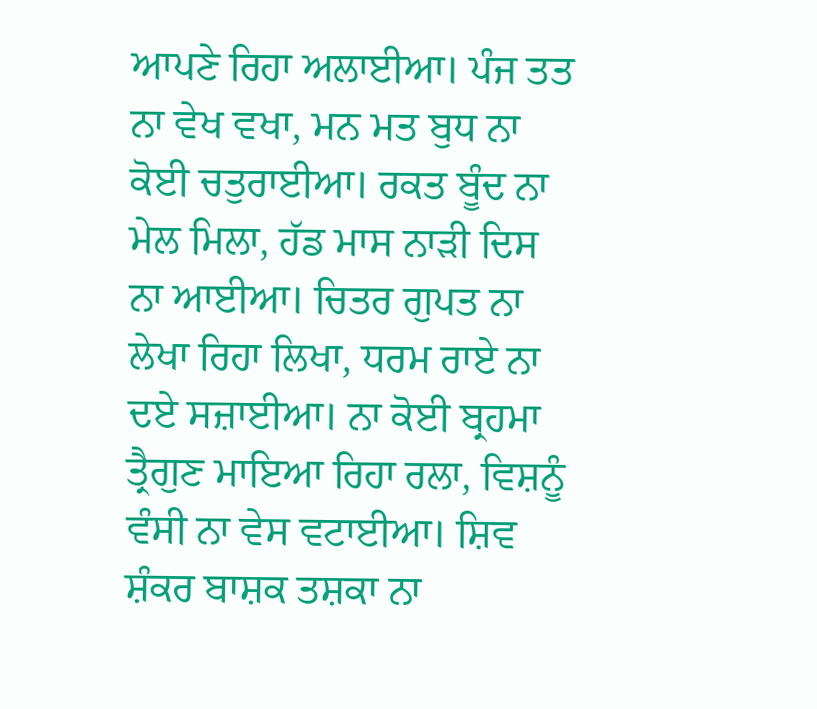ਆਪਣੇ ਰਿਹਾ ਅਲਾਈਆ। ਪੰਜ ਤਤ ਨਾ ਵੇਖ ਵਖਾ, ਮਨ ਮਤ ਬੁਧ ਨਾ ਕੋਈ ਚਤੁਰਾਈਆ। ਰਕਤ ਬੂੰਦ ਨਾ ਮੇਲ ਮਿਲਾ, ਹੱਡ ਮਾਸ ਨਾੜੀ ਦਿਸ ਨਾ ਆਈਆ। ਚਿਤਰ ਗੁਪਤ ਨਾ ਲੇਖਾ ਰਿਹਾ ਲਿਖਾ, ਧਰਮ ਰਾਏ ਨਾ ਦਏ ਸਜ਼ਾਈਆ। ਨਾ ਕੋਈ ਬ੍ਰਹਮਾ ਤ੍ਰੈਗੁਣ ਮਾਇਆ ਰਿਹਾ ਰਲਾ, ਵਿਸ਼ਨੂੰ ਵੰਸੀ ਨਾ ਵੇਸ ਵਟਾਈਆ। ਸ਼ਿਵ ਸ਼ੰਕਰ ਬਾਸ਼ਕ ਤਸ਼ਕਾ ਨਾ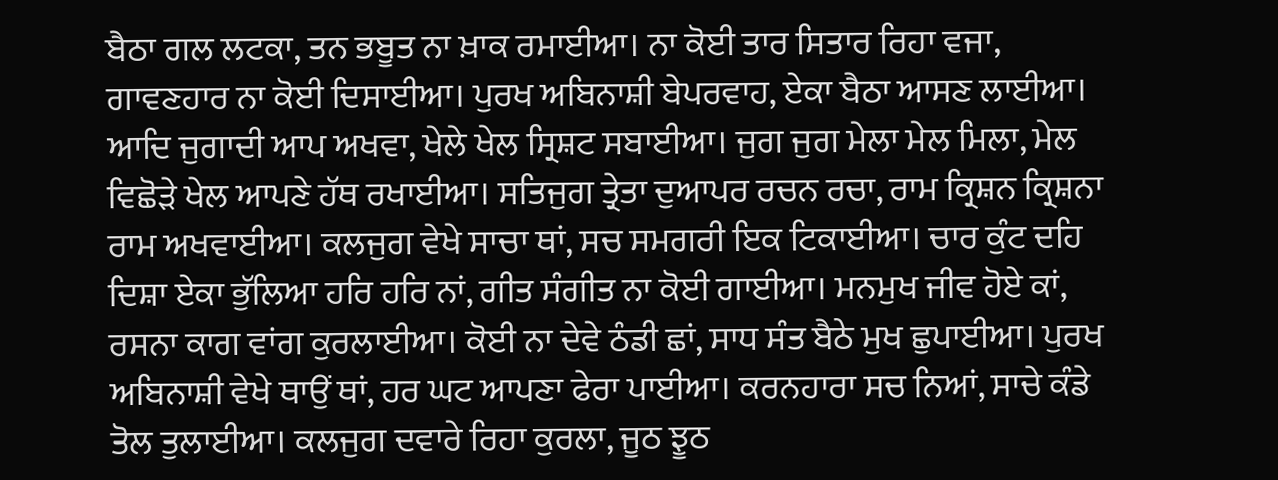ਬੈਠਾ ਗਲ ਲਟਕਾ, ਤਨ ਭਬੂਤ ਨਾ ਖ਼ਾਕ ਰਮਾਈਆ। ਨਾ ਕੋਈ ਤਾਰ ਸਿਤਾਰ ਰਿਹਾ ਵਜਾ, ਗਾਵਣਹਾਰ ਨਾ ਕੋਈ ਦਿਸਾਈਆ। ਪੁਰਖ ਅਬਿਨਾਸ਼ੀ ਬੇਪਰਵਾਹ, ਏਕਾ ਬੈਠਾ ਆਸਣ ਲਾਈਆ। ਆਦਿ ਜੁਗਾਦੀ ਆਪ ਅਖਵਾ, ਖੇਲੇ ਖੇਲ ਸ੍ਰਿਸ਼ਟ ਸਬਾਈਆ। ਜੁਗ ਜੁਗ ਮੇਲਾ ਮੇਲ ਮਿਲਾ, ਮੇਲ ਵਿਛੋੜੇ ਖੇਲ ਆਪਣੇ ਹੱਥ ਰਖਾਈਆ। ਸਤਿਜੁਗ ਤ੍ਰੇਤਾ ਦੁਆਪਰ ਰਚਨ ਰਚਾ, ਰਾਮ ਕ੍ਰਿਸ਼ਨ ਕ੍ਰਿਸ਼ਨਾ ਰਾਮ ਅਖਵਾਈਆ। ਕਲਜੁਗ ਵੇਖੇ ਸਾਚਾ ਥਾਂ, ਸਚ ਸਮਗਰੀ ਇਕ ਟਿਕਾਈਆ। ਚਾਰ ਕੁੰਟ ਦਹਿ ਦਿਸ਼ਾ ਏਕਾ ਭੁੱਲਿਆ ਹਰਿ ਹਰਿ ਨਾਂ, ਗੀਤ ਸੰਗੀਤ ਨਾ ਕੋਈ ਗਾਈਆ। ਮਨਮੁਖ ਜੀਵ ਹੋਏ ਕਾਂ, ਰਸਨਾ ਕਾਗ ਵਾਂਗ ਕੁਰਲਾਈਆ। ਕੋਈ ਨਾ ਦੇਵੇ ਠੰਡੀ ਛਾਂ, ਸਾਧ ਸੰਤ ਬੈਠੇ ਮੁਖ ਛੁਪਾਈਆ। ਪੁਰਖ ਅਬਿਨਾਸ਼ੀ ਵੇਖੇ ਥਾਉਂ ਥਾਂ, ਹਰ ਘਟ ਆਪਣਾ ਫੇਰਾ ਪਾਈਆ। ਕਰਨਹਾਰਾ ਸਚ ਨਿਆਂ, ਸਾਚੇ ਕੰਡੇ ਤੋਲ ਤੁਲਾਈਆ। ਕਲਜੁਗ ਦਵਾਰੇ ਰਿਹਾ ਕੁਰਲਾ, ਜੂਠ ਝੂਠ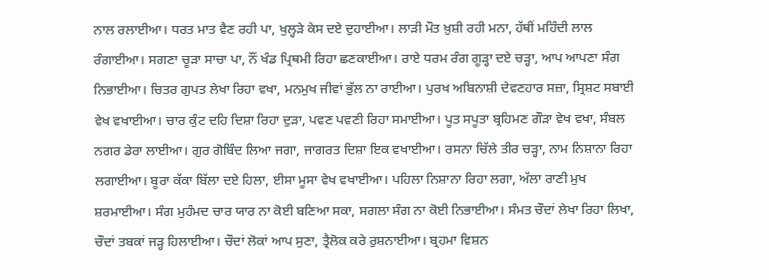ਨਾਲ ਰਲਾਈਆ। ਧਰਤ ਮਾਤ ਵੈਣ ਰਹੀ ਪਾ, ਖੁਲ੍ਹੜੇ ਕੇਸ ਦਏ ਦੁਹਾਈਆ। ਲਾੜੀ ਮੌਤ ਖ਼ੁਸ਼ੀ ਰਹੀ ਮਨਾ, ਹੱਥੀਂ ਮਹਿੰਦੀ ਲਾਲ ਰੰਗਾਈਆ। ਸਗਣਾ ਚੂੜਾ ਸਾਚਾ ਪਾ, ਨੌਂ ਖੰਡ ਪ੍ਰਿਥਮੀ ਰਿਹਾ ਛਣਕਾਈਆ। ਰਾਏ ਧਰਮ ਰੰਗ ਗੂੜ੍ਹਾ ਦਏ ਚੜ੍ਹਾ, ਆਪ ਆਪਣਾ ਸੰਗ ਨਿਭਾਈਆ। ਚਿਤਰ ਗੁਪਤ ਲੇਖਾ ਰਿਹਾ ਵਖਾ, ਮਨਮੁਖ ਜੀਵਾਂ ਭੁੱਲ ਨਾ ਰਾਈਆ। ਪੁਰਖ ਅਬਿਨਾਸ਼ੀ ਦੇਵਣਹਾਰ ਸਜ਼ਾ, ਸ੍ਰਿਸ਼ਟ ਸਬਾਈ ਵੇਖ ਵਖਾਈਆ। ਚਾਰ ਕੁੰਟ ਦਹਿ ਦਿਸ਼ਾ ਰਿਹਾ ਦੁੜਾ, ਪਵਣ ਪਵਣੀ ਰਿਹਾ ਸਮਾਈਆ। ਪੂਤ ਸਪੂਤਾ ਬ੍ਰਹਿਮਣ ਗੌੜਾ ਵੇਖ ਵਖਾ, ਸੰਬਲ ਨਗਰ ਡੇਰਾ ਲਾਈਆ। ਗੁਰ ਗੋਬਿੰਦ ਲਿਆ ਜਗਾ, ਜਾਗਰਤ ਦਿਸ਼ਾ ਇਕ ਵਖਾਈਆ। ਰਸਨਾ ਚਿੱਲੇ ਤੀਰ ਚੜ੍ਹਾ, ਨਾਮ ਨਿਸ਼ਾਨਾ ਰਿਹਾ ਲਗਾਈਆ। ਬੂਰਾ ਕੱਕਾ ਬਿੱਲਾ ਦਏ ਹਿਲਾ, ਈਸਾ ਮੂਸਾ ਵੇਖ ਵਖਾਈਆ। ਪਹਿਲਾ ਨਿਸ਼ਾਨਾ ਰਿਹਾ ਲਗਾ, ਅੱਲਾ ਰਾਣੀ ਮੁਖ ਸ਼ਰਮਾਈਆ। ਸੰਗ ਮੁਹੰਮਦ ਚਾਰ ਯਾਰ ਨਾ ਕੋਈ ਬਣਿਆ ਸਕਾ, ਸਗਲਾ ਸੰਗ ਨਾ ਕੋਈ ਨਿਭਾਈਆ। ਸੰਮਤ ਚੌਦਾਂ ਲੇਖਾ ਰਿਹਾ ਲਿਖਾ, ਚੌਦਾਂ ਤਬਕਾਂ ਜੜ੍ਹ ਹਿਲਾਈਆ। ਚੌਦਾਂ ਲੋਕਾਂ ਆਪ ਸੁਣਾ, ਤ੍ਰੈਲੋਕ ਕਰੇ ਰੁਸ਼ਨਾਈਆ। ਬ੍ਰਹਮਾ ਵਿਸ਼ਨ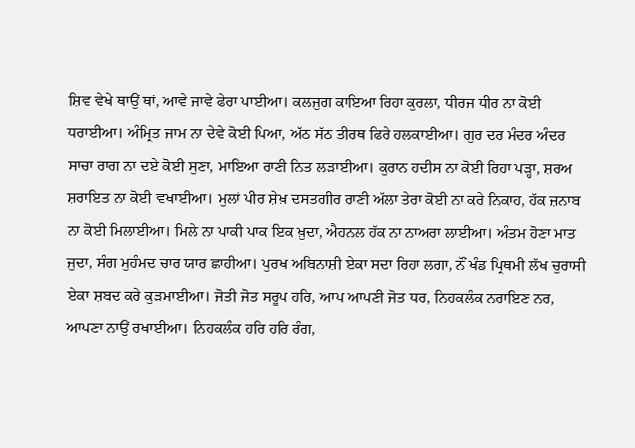ਸ਼ਿਵ ਵੇਖੇ ਥਾਉਂ ਥਾਂ, ਆਵੇ ਜਾਵੇ ਫੇਰਾ ਪਾਈਆ। ਕਲਜੁਗ ਕਾਇਆ ਰਿਹਾ ਕੁਰਲਾ, ਧੀਰਜ ਧੀਰ ਨਾ ਕੋਈ ਧਰਾਈਆ। ਅੰਮ੍ਰਿਤ ਜਾਮ ਨਾ ਦੇਵੇ ਕੋਈ ਪਿਆ, ਅੱਠ ਸੱਠ ਤੀਰਥ ਫਿਰੇ ਹਲਕਾਈਆ। ਗੁਰ ਦਰ ਮੰਦਰ ਅੰਦਰ ਸਾਚਾ ਰਾਗ ਨਾ ਦਏ ਕੋਈ ਸੁਣਾ, ਮਾਇਆ ਰਾਣੀ ਨਿਤ ਲੜਾਈਆ। ਕੁਰਾਨ ਹਦੀਸ ਨਾ ਕੋਈ ਰਿਹਾ ਪੜ੍ਹਾ, ਸ਼ਰਅ ਸ਼ਰਾਇਤ ਨਾ ਕੋਈ ਵਖਾਈਆ। ਮੁਲਾਂ ਪੀਰ ਸ਼ੇਖ਼ ਦਸਤਗੀਰ ਰਾਣੀ ਅੱਲਾ ਤੇਰਾ ਕੋਈ ਨਾ ਕਰੇ ਨਿਕਾਹ, ਹੱਕ ਜ਼ਨਾਬ ਨਾ ਕੋਈ ਮਿਲਾਈਆ। ਮਿਲੇ ਨਾ ਪਾਕੀ ਪਾਕ ਇਕ ਖ਼ੁਦਾ, ਐਹਨਲ ਹੱਕ ਨਾ ਨਾਅਰਾ ਲਾਈਆ। ਅੰਤਮ ਹੋਣਾ ਮਾਤ ਜੁਦਾ, ਸੰਗ ਮੁਹੰਮਦ ਚਾਰ ਯਾਰ ਛਾਹੀਆ। ਪੁਰਖ ਅਬਿਨਾਸ਼ੀ ਏਕਾ ਸਦਾ ਰਿਹਾ ਲਗਾ, ਨੌਂ ਖੰਡ ਪ੍ਰਿਥਮੀ ਲੱਖ ਚੁਰਾਸੀ ਏਕਾ ਸ਼ਬਦ ਕਰੇ ਕੁੜਮਾਈਆ। ਜੋਤੀ ਜੋਤ ਸਰੂਪ ਹਰਿ, ਆਪ ਆਪਣੀ ਜੋਤ ਧਰ, ਨਿਹਕਲੰਕ ਨਰਾਇਣ ਨਰ, ਆਪਣਾ ਨਾਉਂ ਰਖਾਈਆ। ਨਿਹਕਲੰਕ ਹਰਿ ਹਰਿ ਰੰਗ,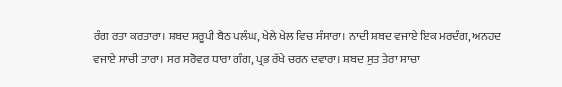ਰੰਗ ਰਤਾ ਕਰਤਾਰਾ। ਸ਼ਬਦ ਸਰੂਪੀ ਬੈਠ ਪਲੰਘ, ਖੇਲੇ ਖੇਲ ਵਿਚ ਸੰਸਾਰਾ। ਨਾਦੀ ਸ਼ਬਦ ਵਜਾਏ ਇਕ ਮਰਦੰਗ, ਅਨਹਦ ਵਜਾਏ ਸਾਚੀ ਤਾਰਾ। ਸਰ ਸਰੋਵਰ ਧਾਰਾ ਗੰਗ, ਪ੍ਰਭ ਰੱਖੇ ਚਰਨ ਦਵਾਰਾ। ਸ਼ਬਦ ਸੁਤ ਤੇਰਾ ਸਾਚਾ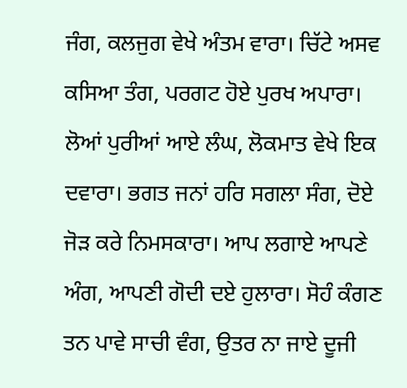ਜੰਗ, ਕਲਜੁਗ ਵੇਖੇ ਅੰਤਮ ਵਾਰਾ। ਚਿੱਟੇ ਅਸਵ ਕਸਿਆ ਤੰਗ, ਪਰਗਟ ਹੋਏ ਪੁਰਖ ਅਪਾਰਾ। ਲੋਆਂ ਪੁਰੀਆਂ ਆਏ ਲੰਘ, ਲੋਕਮਾਤ ਵੇਖੇ ਇਕ ਦਵਾਰਾ। ਭਗਤ ਜਨਾਂ ਹਰਿ ਸਗਲਾ ਸੰਗ, ਦੋਏ ਜੋੜ ਕਰੇ ਨਿਮਸਕਾਰਾ। ਆਪ ਲਗਾਏ ਆਪਣੇ ਅੰਗ, ਆਪਣੀ ਗੋਦੀ ਦਏ ਹੁਲਾਰਾ। ਸੋਹੰ ਕੰਗਣ ਤਨ ਪਾਵੇ ਸਾਚੀ ਵੰਗ, ਉਤਰ ਨਾ ਜਾਏ ਦੂਜੀ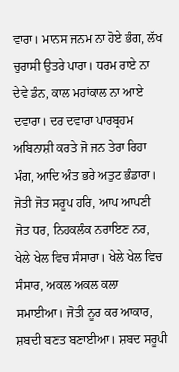ਵਾਰਾ। ਮਾਨਸ ਜਨਮ ਨਾ ਹੋਏ ਭੰਗ, ਲੱਖ ਚੁਰਾਸੀ ਉਤਰੇ ਪਾਰਾ। ਧਰਮ ਰਾਏ ਨਾ ਦੇਵੇ ਡੰਨ, ਕਾਲ ਮਹਾਂਕਾਲ ਨਾ ਆਏ ਦਵਾਰਾ। ਦਰ ਦਵਾਰਾ ਪਾਰਬ੍ਰਹਮ ਅਬਿਨਾਸ਼ੀ ਕਰਤੇ ਜੋ ਜਨ ਤੇਰਾ ਰਿਹਾ ਮੰਗ, ਆਦਿ ਅੰਤ ਭਰੇ ਅਤੁਟ ਭੰਡਾਰਾ। ਜੋਤੀ ਜੋਤ ਸਰੂਪ ਹਰਿ, ਆਪ ਆਪਣੀ ਜੋਤ ਧਰ, ਨਿਹਕਲੰਕ ਨਰਾਇਣ ਨਰ, ਖੇਲੇ ਖੇਲ ਵਿਚ ਸੰਸਾਰਾ। ਖੇਲੇ ਖੇਲ ਵਿਚ ਸੰਸਾਰ, ਅਕਲ ਅਕਲ ਕਲਾ ਸਮਾਈਆ। ਜੋਤੀ ਨੂਰ ਕਰ ਆਕਾਰ, ਸ਼ਬਦੀ ਬਣਤ ਬਣਾਈਆ। ਸ਼ਬਦ ਸਰੂਪੀ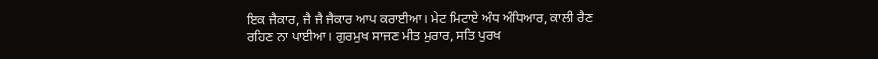ਇਕ ਜੈਕਾਰ, ਜੈ ਜੈ ਜੈਕਾਰ ਆਪ ਕਰਾਈਆ। ਮੇਟ ਮਿਟਾਏ ਅੰਧ ਅੰਧਿਆਰ, ਕਾਲੀ ਰੈਣ ਰਹਿਣ ਨਾ ਪਾਈਆ। ਗੁਰਮੁਖ ਸਾਜਣ ਮੀਤ ਮੁਰਾਰ, ਸਤਿ ਪੁਰਖ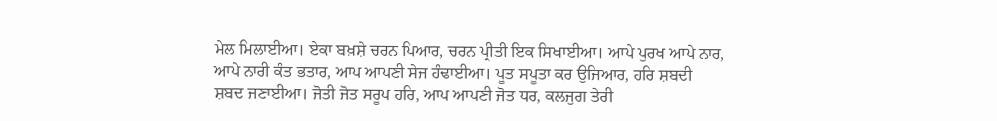ਮੇਲ ਮਿਲਾਈਆ। ਏਕਾ ਬਖ਼ਸ਼ੇ ਚਰਨ ਪਿਆਰ, ਚਰਨ ਪ੍ਰੀਤੀ ਇਕ ਸਿਖਾਈਆ। ਆਪੇ ਪੁਰਖ ਆਪੇ ਨਾਰ, ਆਪੇ ਨਾਰੀ ਕੰਤ ਭਤਾਰ, ਆਪ ਆਪਣੀ ਸੇਜ ਹੰਢਾਈਆ। ਪੂਤ ਸਪੂਤਾ ਕਰ ਉਜਿਆਰ, ਹਰਿ ਸ਼ਬਦੀ ਸ਼ਬਦ ਜਣਾਈਆ। ਜੋਤੀ ਜੋਤ ਸਰੂਪ ਹਰਿ, ਆਪ ਆਪਣੀ ਜੋਤ ਧਰ, ਕਲਜੁਗ ਤੇਰੀ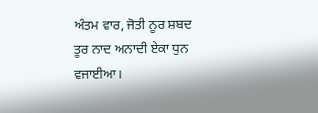ਅੰਤਮ ਵਾਰ, ਜੋਤੀ ਨੂਰ ਸ਼ਬਦ ਤੂਰ ਨਾਦ ਅਨਾਦੀ ਏਕਾ ਧੁਨ ਵਜਾਈਆ।